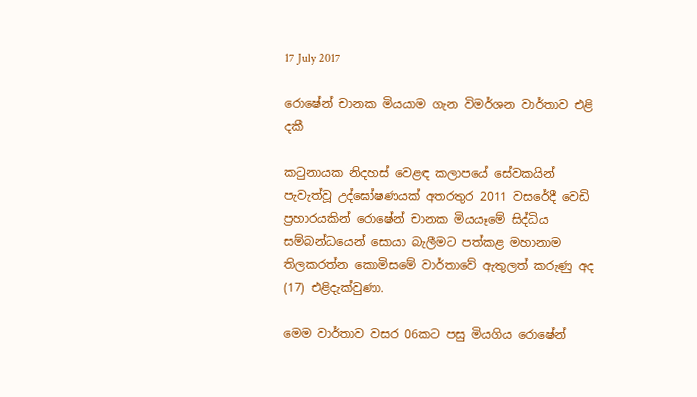17 July 2017

රොෂේන් චානක මියයාම ගැන විමර්ශන වාර්තාව එළි දකී

කටුනායක නිදහස් වෙළඳ කලාපයේ සේවකයින් පැවැත්වූ උද්ඝෝෂණයක් අතරතුර 2011 වසරේදී වෙඩි ප්‍රහාරයකින් රොෂේන් චානක මියයෑමේ සිද්ධිය සම්බන්ධයෙන් සොයා බැලීමට පත්කළ මහානාම තිලකරත්න කොමිසමේ වාර්තාවේ ඇතුලත් කරුණු අද (17) එළිදැක්වුණා.

මෙම වාර්තාව වසර 06කට පසු මියගිය රොෂේන්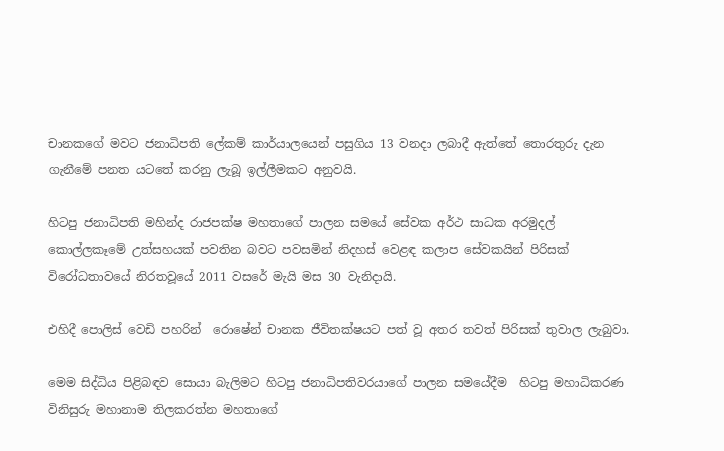චානකගේ මවට ජනාධිපති ලේකම් කාර්යාලයෙන් පසුගිය 13 වනදා ලබාදී ඇත්තේ තොරතුරු දැන ගැනීමේ පනත යටතේ කරනු ලැබූ ඉල්ලීමකට අනුවයි.

හිටපු ජනාධිපති මහින්ද රාජපක්ෂ මහතාගේ පාලන සමයේ සේවක අර්ථ සාධක අරමුදල් කොල්ලකෑමේ උත්සහයක් පවතින බවට පවසමින් නිදහස් වෙළඳ කලාප සේවකයින් පිරිසක් විරෝධතාවයේ නිරතවූයේ 2011 වසරේ මැයි මස 30 වැනිදායි.

එහිදී පොලිස් වෙඩි පහරින්  රොෂේන් චානක ජීවිතක්ෂයට පත් වූ අතර තවත් පිරිසක් තුවාල ලැබුවා.

මෙම සිද්ධිය පිළිබඳව සොයා බැලිමට හිටපු ජනාධිපතිවරයාගේ පාලන සමයේදීම  හිටපු මහාධිකරණ විනිසුරු මහානාම තිලකරත්න මහතාගේ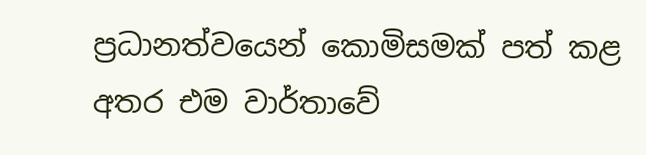ප්‍රධානත්වයෙන් කොමිසමක් පත් කළ අතර එම වාර්තාවේ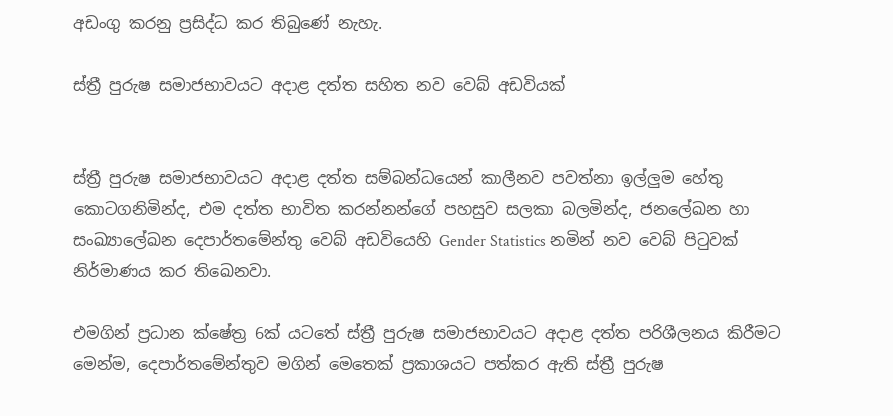අඩංගු කරනු ප්‍රසිද්ධ කර තිබුණේ නැහැ.

ස්ත්‍රී පුරුෂ සමාජභාවයට අදාළ දත්ත සහිත නව වෙබ් අඩවියක්


ස්ත්‍රී පුරුෂ සමාජභාවයට අදාළ දත්ත සම්බන්ධයෙන් කාලීනව පවත්නා ඉල්ලුම හේතු කොටගනිමින්ද, එම දත්ත භාවිත කරන්නන්ගේ පහසුව සලකා බලමින්ද, ජනලේඛන හා සංඛ්‍යාලේඛන දෙපාර්තමේන්තු වෙබ් අඩවියෙහි Gender Statistics නමින් නව වෙබ් පිටුවක් නිර්මාණය කර තිඛෙනවා.

එමගින් ප්‍රධාන ක්ෂේත්‍ර 6ක් යටතේ ස්ත්‍රී පුරුෂ සමාජභාවයට අදාළ දත්ත පරිශීලනය කිරීමට මෙන්ම, දෙපාර්තමේන්තුව මගින් මෙතෙක් ප්‍රකාශයට පත්කර ඇති ස්ත්‍රී පුරුෂ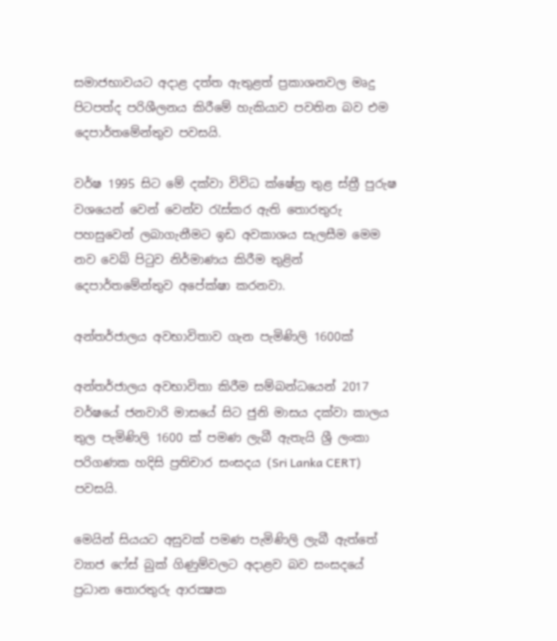සමාජභාවයට අදාළ දත්ත ඇතුළත් ප්‍රකාශනවල මෘදු පිටපත්ද පරිශීලනය කිරීමේ හැකියාව පවතින බව එම දෙපාර්තමේන්තුව පවසයි.

වර්ෂ 1995 සිට මේ දක්වා විවිධ ක්ෂේත්‍ර තුළ ස්ත්‍රී පුරුෂ වශයෙන් වෙන් වෙන්ව රැස්කර ඇති තොරතුරු පහසුවෙන් ලබාගැනීමට ඉඩ අවකාශය සැලසීම මෙම නව වෙබ් පිටුව නිර්මාණය කිරීම තුළින් දෙපාර්තමේන්තුව අපේක්ෂා කරනවා.

අන්තර්ජාලය අවභාවිතාව ගැන පැමිණිලි 1600ක්

අන්තර්ජාලය අවභාවිතා කිරීම සම්බන්ධයෙන් 2017 වර්ෂයේ ජනවාරි මාසයේ සිට ජුනි මාසය දක්වා කාලය තුල පැමිණිලි 1600 ක් පමණ ලැබී ඇතැයි ශ්‍රී ලංකා පරිගණක හදිසි ප්‍රතිචාර සංසදය (Sri Lanka CERT) පවසයි.

මෙයින් සියයට අසුවක් පමණ පැමිණිලි ලැබී ඇත්තේ ව්‍යාජ ෆේස් බුක් ගිණුම්වලට අදාළව බව සංසදයේ ප්‍රධාන තොරතුරු ආරක්‍ෂක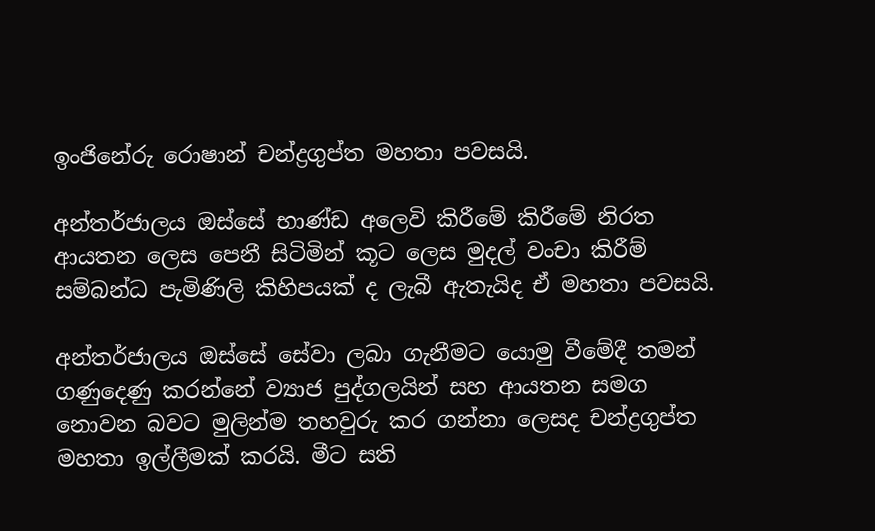ඉංජිනේරු රොෂාන් චන්ද්‍රගුප්ත මහතා පවසයි.

අන්තර්ජාලය ඔස්සේ භාණ්ඩ අ‍ලෙවි කිරීමේ කිරීමේ නිරත ආයතන ලෙස පෙනී සිටිමින් කූට ලෙස මුදල් වංචා කිරීම් සම්බන්ධ පැමිණිලි කිහිපයක් ද ලැබී ඇතැයිද ඒ මහතා පවසයි.

අන්තර්ජාලය ඔස්සේ සේවා ලබා ගැනීමට යොමු වීමේදී තමන් ගණුදෙණු කරන්නේ ව්‍යාජ පුද්ගලයින් සහ ආයතන සමග නොවන බවට මුලින්ම තහවුරු කර ගන්නා ලෙසද චන්ද්‍රගුප්ත මහතා ඉල්ලීමක් කරයි. මීට සති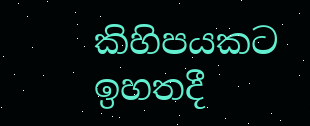කිහිපයකට ඉහතදී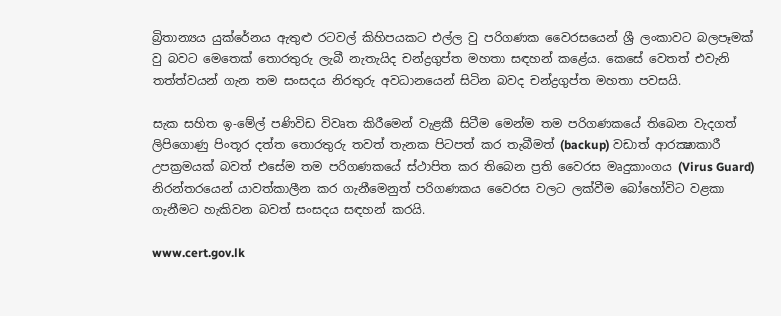බ්‍රිතාන්‍යය යුක්රේනය ඇතුළු රටවල් කිහිපයකට එල්ල වු පරිගණක වෛරසයෙන් ශ්‍රී ලංකාවට බලපෑමක් වු බවට මෙතෙක් තොරතුරු ලැබී නැතැයිද චන්ද්‍රගුප්ත මහතා සඳහන් කළේය. කෙසේ වෙතත් එවැනි තත්ත්වයන් ගැන තම සංසදය නිරතුරු අවධානයෙන් සිටින බවද චන්ද්‍රගුප්ත මහතා පවසයි.

සැක සහිත ඉ-මේල් පණිවිඩ විවෘත කිරීමෙන් වැළකී සිටීම මෙන්ම තම පරිගණකයේ තිබෙන වැදගත් ලිපිගොණු පිංතූර දත්ත තොරතුරු තවත් තැනක පිටපත් කර තැබීමත් (backup) වඩාත් ආරක්‍ෂාකාරී උපක්‍රමයක් බවත් එසේම තම පරිගණකයේ ස්ථාපිත කර තිබෙන ප්‍රති වෛරස මෘදුකාංගය (Virus Guard) නිරන්තරයෙන් යාවත්කාලීන කර ගැනීමෙනුත් පරිගණකය වෛරස වලට ලක්වීම බෝහෝවිට වළකා ගැනීමට හැකිවන බවත් සංසදය සඳහන් කරයි.

www.cert.gov.lk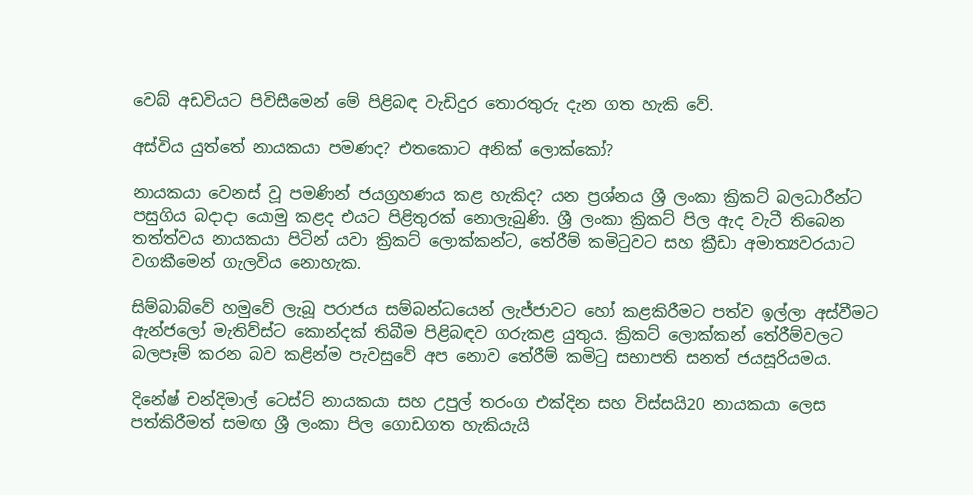වෙබ් අඩවියට පිවිසීමෙන් මේ පිළිබඳ වැඩිදුර තොරතුරු දැන ගත හැකි වේ.

අස්විය යුත්තේ නායකයා පමණද? එතකොට අනික් ලොක්කෝ?

නායකයා වෙනස් වූ පමණින් ජයග්‍රහණය කළ හැකිද? යන ප්‍රශ්නය ශ්‍රී ලංකා ක්‍රිකට් බලධාරීන්ට පසුගිය බදාදා යොමු කළද එයට පිළිතුරක් නොලැබුණි. ශ්‍රී ලංකා ක්‍රිකට් පිල ඇද වැටී තිබෙන තත්ත්වය නායකයා පිටින් යවා ක්‍රිකට් ලොක්කන්ට, තේරීම් කමිටුවට සහ ක්‍රීඩා අමාත්‍යවරයාට වගකීමෙන් ගැලවිය නොහැක.

සිම්බාබ්වේ හමුවේ ලැබූ පරාජය සම්බන්ධයෙන් ලැජ්ජාවට හෝ කළකිරීමට පත්ව ඉල්ලා අස්වීමට ඇන්ජලෝ මැතිව්ස්ට කොන්දක් තිබීම පිළිබඳව ගරුකළ යුතුය. ක්‍රිකට් ලොක්කන් තේරීම්වලට බලපෑම් කරන බව කළින්ම පැවසුවේ අප නොව තේරීම් කමිටු සභාපති සනත් ජයසූරියමය.

දිනේෂ් චන්දිමාල් ටෙස්ට් නායකයා සහ උපුල් තරංග එක්දින සහ විස්සයි20 නායකයා ලෙස පත්කිරීමත් සමඟ ශ්‍රී ලංකා පිල ගොඩගත හැකියැයි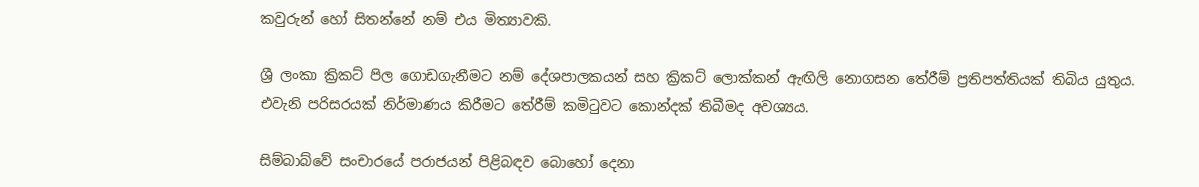කවුරුන් හෝ සිතන්නේ නම් එය මිත්‍යාවකි.

ශ්‍රී ලංකා ක්‍රිකට් පිල ගොඩගැනීමට නම් දේශපාලකයන් සහ ක්‍රිකට් ලොක්කන් ඇඟිලි නොගසන තේරීම් ප්‍රතිපත්තියක් තිබිය යුතුය. එවැනි පරිසරයක් නිර්මාණය කිරීමට තේරීම් කමිටුවට කොන්දක් තිබීමද අවශ්‍යය.

සිම්බාබ්වේ සංචාරයේ පරාජයන් පිළිබඳව බොහෝ දෙනා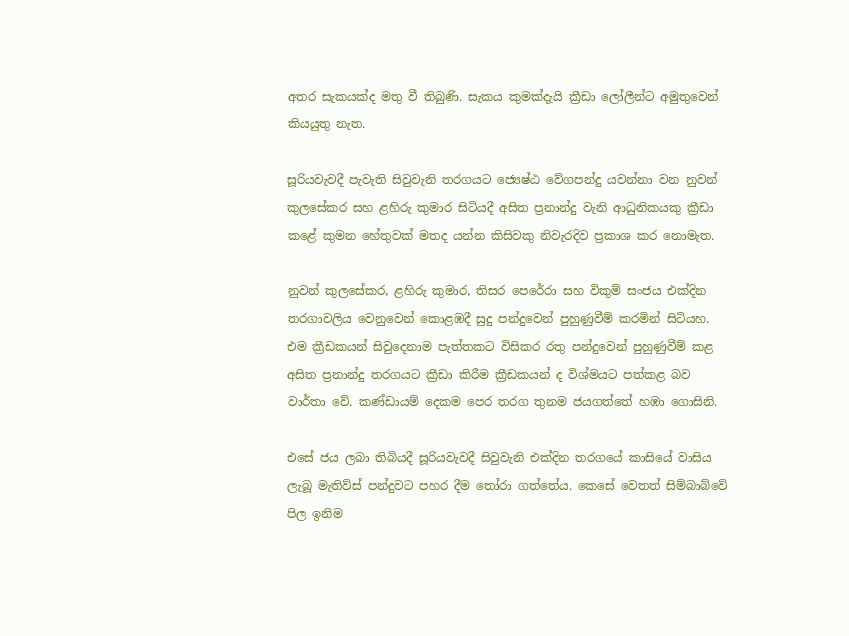අතර සැකයක්ද මතු වී තිබුණි. සැකය කුමක්දැයි ක්‍රීඩා ලෝලීන්ට අමුතුවෙන් කියයුතු නැත.

සූරියවැවදී පැවැති සිවුවැනි තරගයට ජ්‍යෙෂ්ඨ වේගපන්දු යවන්නා වන නුවන් කුලසේකර සහ ළහිරු කුමාර සිටියදී අසිත ප්‍රනාන්දු වැනි ආධුනිකයකු ක්‍රීඩා කළේ කුමන හේතුවක් මතද යන්න කිසිවකු නිවැරදිව ප්‍රකාශ කර නොමැත.

නුවන් කුලසේකර, ළහිරු කුමාර, තිසර පෙරේරා සහ විකුම් සංජය එක්දින තරගාවලිය වෙනුවෙන් කොළඹදී සුදු පන්දුවෙන් පුහුණුවීම් කරමින් සිටියහ. එම ක්‍රීඩකයන් සිවුදෙනාම පැත්තකට විසිකර රතු පන්දුවෙන් පුහුණුවීම් කළ අසිත ප්‍රනාන්දු තරගයට ක්‍රීඩා කිරීම ක්‍රීඩකයන් ද විශ්මයට පත්කළ බව වාර්තා වේ. කණ්ඩායම් දෙකම පෙර තරග තුනම ජයගත්තේ හඹා ගොසිනි.

එසේ ජය ලබා තිබියදී සූරියවැවදී සිවුවැනි එක්දින තරගයේ කාසියේ වාසිය ලැබූ මැතිව්ස් පන්දුවට පහර දීම තෝරා ගත්තේය. කෙසේ වෙතත් සිම්බාබ්වේ පිල ඉනිම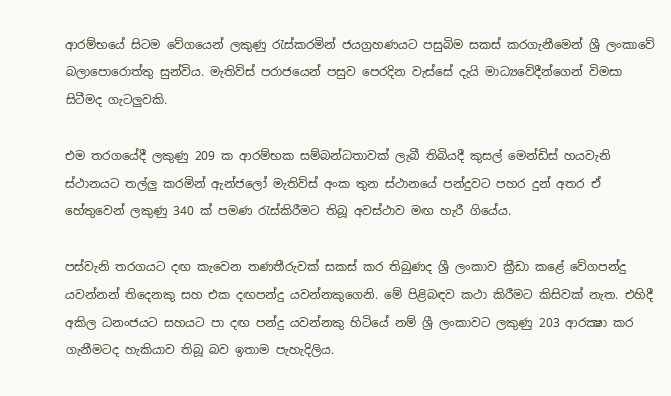ආරම්භයේ සිටම වේගයෙන් ලකුණු රැස්කරමින් ජයග්‍රහණයට පසුබිම සකස් කරගැනීමෙන් ශ්‍රී ලංකාවේ බලාපොරොත්තු සුන්විය. මැතිව්ස් පරාජයෙන් පසුව පෙරදින වැස්සේ දැයි මාධ්‍යවේදීන්ගෙන් විමසා සිටීමද ගැටලුවකි.

එම තරගයේදී ලකුණු 209 ක ආරම්භක සම්බන්ධතාවක් ලැබී තිබියදී කුසල් මෙන්ඩිස් හයවැනි ස්ථානයට තල්ලු කරමින් ඇන්ජලෝ මැතිව්ස් අංක තුන ස්ථානයේ පන්දුවට පහර දුන් අතර ඒ හේතුවෙන් ලකුණු 340 ක් පමණ රැස්කිරීමට තිබූ අවස්ථාව මඟ හැරී ගියේය.

පස්වැනි තරගයට දඟ කැවෙන තණතීරුවක් සකස් කර තිබුණද ශ්‍රී ලංකාව ක්‍රීඩා කළේ වේගපන්දු යවන්නන් තිදෙනකු සහ එක දඟපන්දු යවන්නකුගෙනි. මේ පිළිබඳව කථා කිරීමට කිසිවක් නැත. එහිදී අකිල ධනංජයට සහයට පා දඟ පන්දු යවන්නකු හිටියේ නම් ශ්‍රී ලංකාවට ලකුණු 203 ආරක්‍ෂා කර ගැනීමටද හැකියාව තිබූ බව ඉතාම පැහැදිලිය.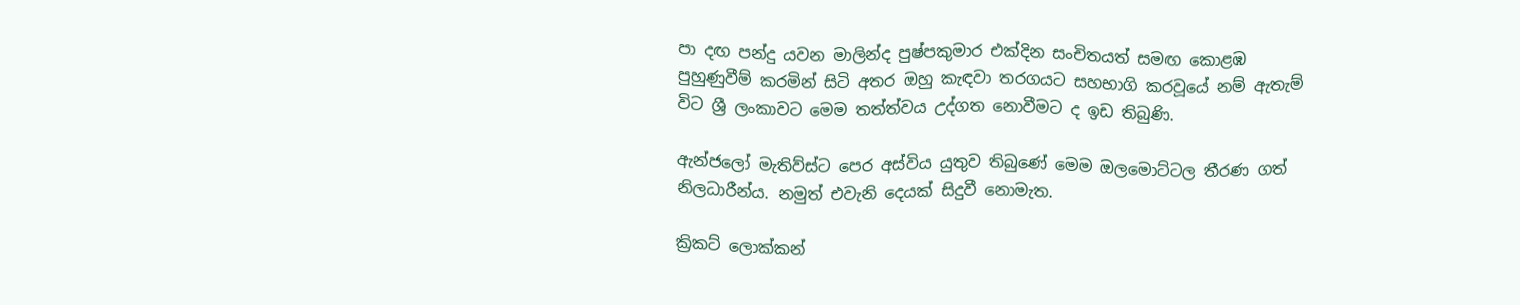පා දඟ පන්දු යවන මාලින්ද පුෂ්පකුමාර එක්දින සංචිතයත් සමඟ කොළඹ පුහුණුවීම් කරමින් සිටි අතර ඔහු කැඳවා තරගයට සහභාගි කරවූයේ නම් ඇතැම් විට ශ්‍රී ලංකාවට මෙම තත්ත්වය උද්ගත නොවීමට ද ඉඩ තිබුණි.

ඇන්ජලෝ මැතිව්ස්ට පෙර අස්විය යුතුව තිබුණේ මෙම ඔලමොට්ටල තීරණ ගත් නිලධාරීන්ය. නමුත් එවැනි දෙයක් සිදුවී නොමැත.

ක්‍රිකට් ලොක්කන්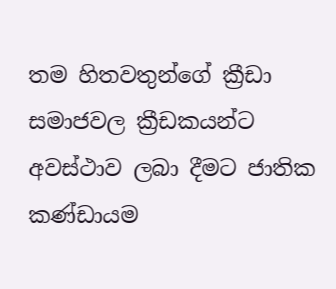තම හිතවතුන්ගේ ක්‍රීඩා සමාජවල ක්‍රීඩකයන්ට අවස්ථාව ලබා දීමට ජාතික කණ්ඩායම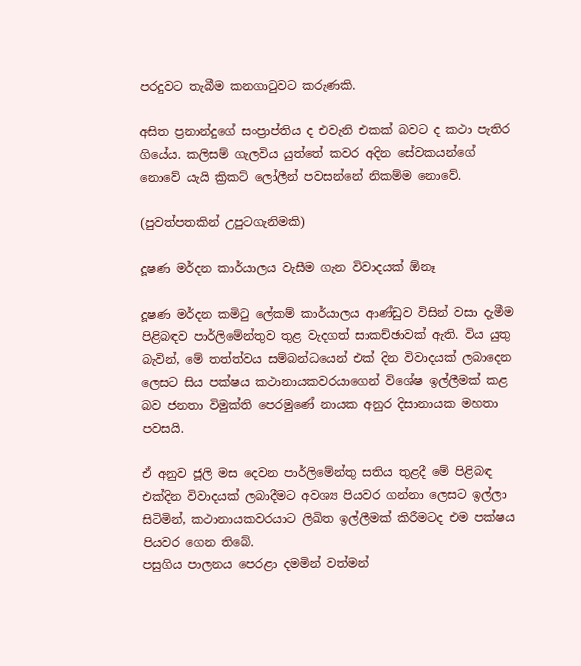පරදුවට තැබීම කනගාටුවට කරුණකි.

අසිත ප්‍රනාන්දුගේ සංප්‍රාප්තිය ද එවැනි එකක් බවට ද කථා පැතිර ගියේය. කලිසම් ගැලවිය යුත්තේ කවර අදින සේවකයන්ගේ නොවේ යැයි ක්‍රිකට් ලෝලීන් පවසන්නේ නිකම්ම නොවේ.

(පුවත්පතකින් උපුටගැනිමකි)

දූෂණ මර්දන කාර්යාලය වැසීම ගැන විවාදයක් ඕනෑ

දූෂණ මර්දන කමිටු ‍ලේකම් කාර්යාලය ආණ්ඩුව විසින් වසා දැමීම පිළිබඳව පාර්ලිමේන්තුව තුළ වැදගත් සාකච්ඡාවක් ඇති. විය යුතු බැවින්, මේ තත්ත්වය සම්බන්ධයෙන් එක් දින විවාදයක් ලබාදෙන ලෙසට සිය පක්ෂය කථානායකවරයාගෙන් විශේෂ ඉල්ලීමක් කළ බව ජනතා විමුක්ති පෙරමුණේ නායක අනුර දිසානායක මහතා පවසයි.

ඒ අනුව ජූලි මස දෙවන පාර්ලිමේන්තු සතිය තුළදී මේ පිළිබඳ එක්දින විවාදයක් ලබාදීමට අවශ්‍ය පියවර ගන්නා ලෙසට ඉල්ලා සිටිමින්, කථානායකවරයාට ලිඛිත ඉල්ලීමක් කිරීමටද එම පක්ෂය පියවර ගෙන තිබේ.
පසුගිය පාලනය පෙරළා දමමින් වත්මන්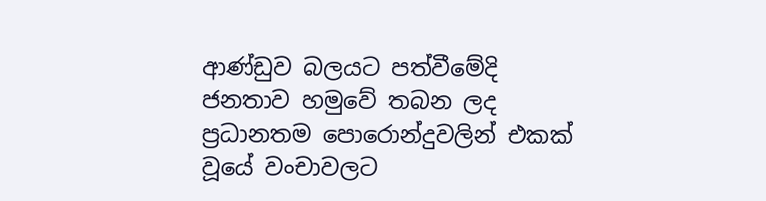ආණ්ඩුව බලයට පත්වීමේදි ජනතාව හමුවේ තබන ලද ප්‍රධානතම ‍පොරොන්දුවලින් එකක් වූයේ වංචාවලට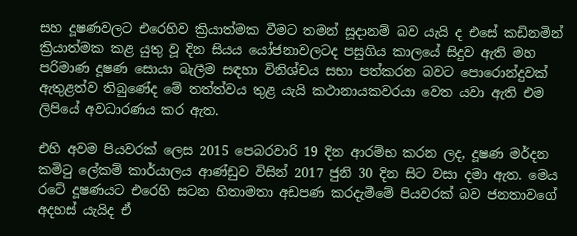සහ දූෂණවලට එරෙහිව ක්‍රියාත්මක වීමට තමන් සූදානම් බව යැයි ද එසේ කඩිනමින් ක්‍රියාත්මක කළ යුතු වූ දින සියය යෝජනාවලටද පසුගිය කාලයේ සිදුව ඇති මහ පරිමාණ දූෂණ සොයා බැලීම සඳහා විනිශ්චය සභා පත්කරන බවට ‍පොරොන්දුවක් ඇතුළත්ව තිබුණේද මේ තත්ත්වය තුළ යැයි කථානායකවරයා වෙත යවා ඇති එම ලිපියේ අවධාරණය කර ඇත.

එහි අවම පියවරක් ලෙස 2015 පෙබරවාරි 19 දින ආරම්භ කරන ලද, දූෂණ මර්දන කමිටු ‍ලේකම් කාර්යාලය ආණ්ඩුව විසින් 2017 ජුනි 30 දින සිට වසා දමා ඇත. මෙය රටේ දූෂණයට එරෙහි සටන හිතාමතා අඩපණ කරදැමීමේ පියවරක් බව ජනතාවගේ අදහස් යැයිද ඒ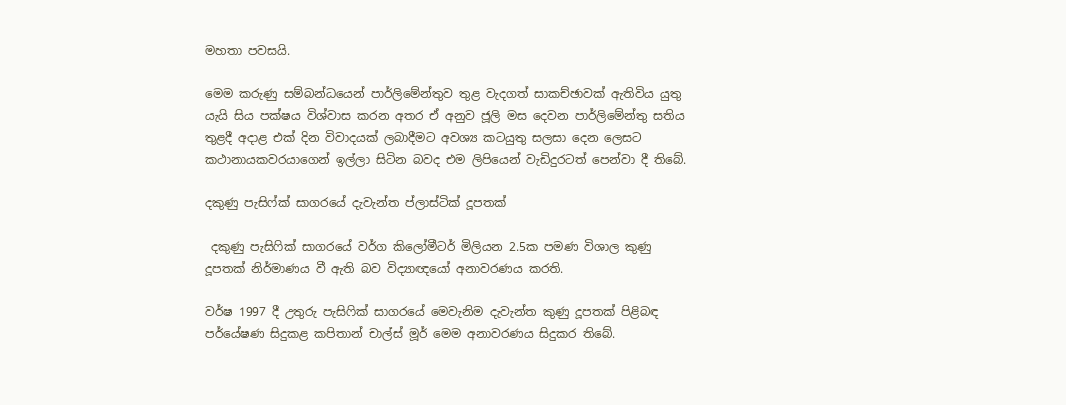මහතා පවසයි.

මෙම කරුණු සම්බන්ධයෙන් පාර්ලිමේන්තුව තුළ වැදගත් සාකච්ඡාවක් ඇතිවිය යුතු යැයි සිය පක්ෂය විශ්වාස කරන අතර ඒ අනුව ජූලි මස දෙවන පාර්ලිමේන්තු සතිය තුළදී අදාළ එක් දින විවාදයක් ලබාදීමට අවශ්‍ය කටයුතු සලසා දෙන ලෙසට කථානායකවරයාගෙන් ඉල්ලා සිටින බවද එම ලිපියෙන් වැඩිදුරටත් පෙන්වා දී තිබේ.

දකුණු පැසිෆ්ක් සාගරයේ දැවැන්ත ප්ලාස්ටික් දූපතක්

 දකුණු පැසිෆික් සාගරයේ වර්ග කිලෝමීටර් මිලියන 2.5ක පමණ විශාල කුණු දූපතක් නිර්මාණය වී ඇති බව විද්‍යාඥයෝ අනාවරණය කරති.

වර්ෂ 1997 දී උතුරු පැසිෆික් සාගරයේ මෙවැනිම දැවැන්ත කුණු දූපතක් පිළිබඳ පර්යේෂණ සිදුකළ කපිතාන් චාල්ස් මූර් මෙම අනාවරණය සිදුකර තිබේ.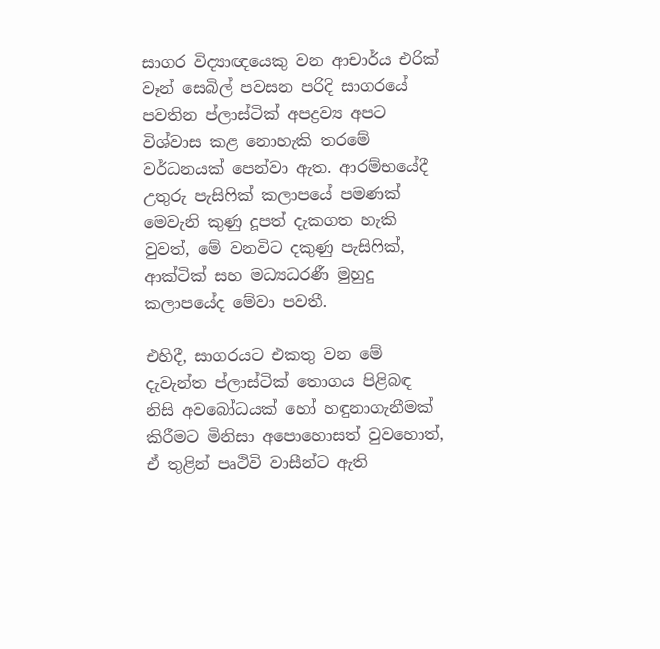සාගර විද්‍යාඥයෙකු වන ආචාර්ය එරික් වෑන් සෙබිල් පවසන පරිදි සාගරයේ පවතින ප්ලාස්ටික් අපද්‍රව්‍ය අපට විශ්වාස කළ නොහැකි තරමේ වර්ධනයක් පෙන්වා ඇත. ආරම්භයේදී උතුරු පැසිෆික් කලාපයේ පමණක් මෙවැනි කුණු දූපත් දැකගත හැකි වුවත්, මේ වනවිට දකුණු පැසිෆික්, ආක්ටික් සහ මධ්‍යධරණී මුහුදු කලාපයේද මේවා පවතී.

එහිදී, සාගරයට එකතු වන මේ දැවැන්ත ප්ලාස්ටික් තොගය පිළිබඳ නිසි අවබෝධයක් හෝ හඳුනාගැනීමක් කිරීමට මිනිසා අපොහොසත් වුවහොත්, ඒ තුළින් පෘථිවි වාසීන්ට ඇති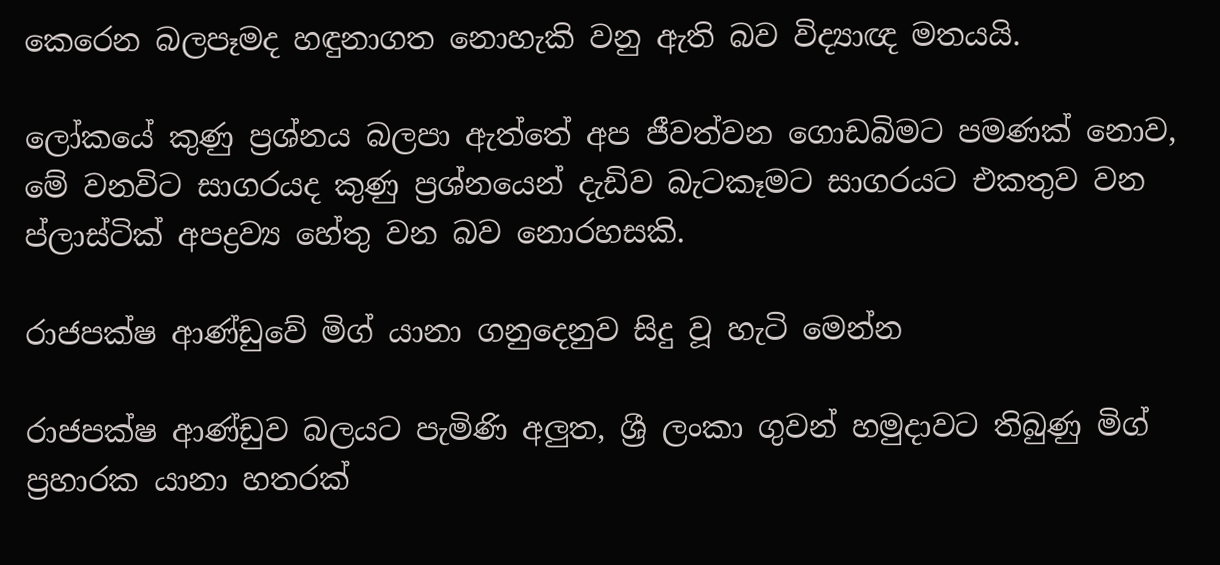කෙරෙන බලපෑමද හඳුනාගත නොහැකි වනු ඇති බව විද්‍යාඥ මතයයි.

ලෝකයේ කුණු ප්‍රශ්නය බලපා ඇත්තේ අප ජීවත්වන ගොඩබිමට පමණක් නොව, මේ වනවිට සාගරයද කුණු ප්‍රශ්නයෙන් දැඩිව බැටකෑමට සාගරයට එකතුව වන ප්ලාස්ටික් අපද්‍රව්‍ය හේතු වන බව නොරහසකි.

රාජපක්‌ෂ ආණ්‌ඩුවේ මිග් යානා ගනුදෙනුව සිදු වූ හැටි මෙන්න

රාජපක්‌ෂ ආණ්‌ඩුව බලයට පැමිණි අලුත, ශ්‍රී ලංකා ගුවන් හමුදාවට තිබුණු මිග් ප්‍රහාරක යානා හතරක්‌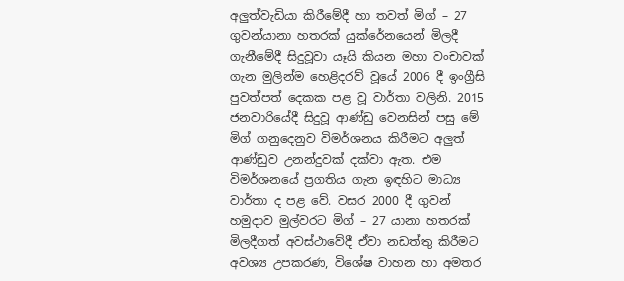අලුත්වැඩියා කිරීමේදී හා තවත් මිග් – 27 ගුවන්යානා හතරක්‌ යුක්‌රේනයෙන් මිලදී ගැනීමේදී සිදුවූවා යෑයි කියන මහා වංචාවක්‌ ගැන මුලින්ම හෙළිදරව් වූයේ 2006 දී ඉංග්‍රීසි පුවත්පත් දෙකක පළ වූ වාර්තා වලිනි. 2015 ජනවාරියේදී සිදුවූ ආණ්‌ඩු වෙනසින් පසු මේ මිග් ගනුදෙනුව විමර්ශනය කිරීමට අලුත් ආණ්‌ඩුව උනන්දුවක්‌ දක්‌වා ඇත. එම විමර්ශනයේ ප්‍රගතිය ගැන ඉඳහිට මාධ්‍ය වාර්තා ද පළ වේ. වසර 2000 දී ගුවන් හමුදාව මුල්වරට මිග් – 27 යානා හතරක්‌ මිලදීගත් අවස්‌ථාවේදී ඒවා නඩත්තු කිරීමට අවශ්‍ය උපකරණ, විශේෂ වාහන හා අමතර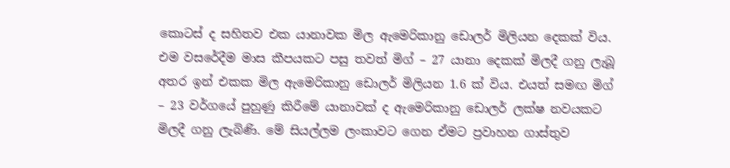කොටස්‌ ද සහිතව එක යානාවක මිල ඇමෙරිකානු ඩොලර් මිලියන දෙකක්‌ විය. එම වසරේදීම මාස කීපයකට පසු තවත් මිග් – 27 යානා දෙකක්‌ මිලදී ගනු ලැබූ අතර ඉන් එකක මිල ඇමෙරිකානු ඩොලර් මිලියන 1.6 ක්‌ විය. එයත් සමඟ මිග් – 23 වර්ගයේ පුහුණු කිරීමේ යානාවක්‌ ද ඇමෙරිකානු ඩොලර් ලක්‌ෂ නවයකට මිලදී ගනු ලැබිණි. මේ සියල්ලම ලංකාවට ගෙන ඒමට ප්‍රවාහන ගාස්‌තුව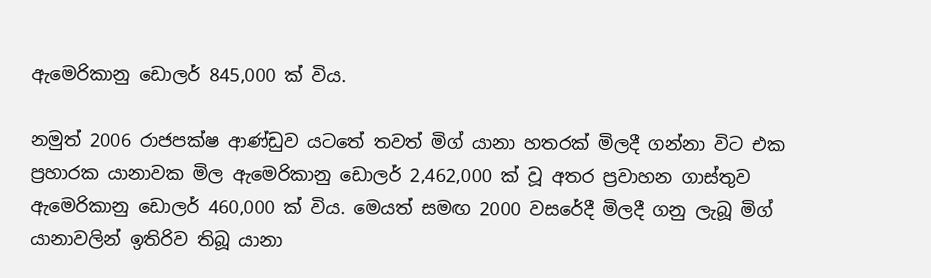ඇමෙරිකානු ඩොලර් 845,000 ක්‌ විය.

නමුත් 2006 රාජපක්‌ෂ ආණ්‌ඩුව යටතේ තවත් මිග් යානා හතරක්‌ මිලදී ගන්නා විට එක ප්‍රහාරක යානාවක මිල ඇමෙරිකානු ඩොලර් 2,462,000 ක්‌ වූ අතර ප්‍රවාහන ගාස්‌තුව ඇමෙරිකානු ඩොලර් 460,000 ක්‌ විය. මෙයත් සමඟ 2000 වසරේදී මිලදී ගනු ලැබූ මිග් යානාවලින් ඉතිරිව තිබූ යානා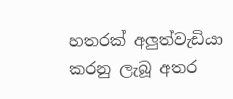හතරක්‌ අලුත්වැඩියා කරනු ලැබූ අතර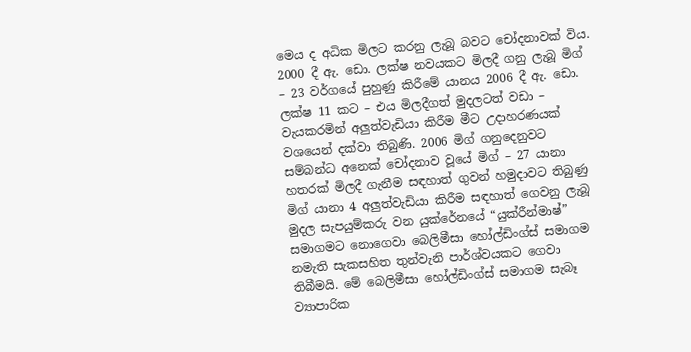මෙය ද අධික මිලට කරනු ලැබූ බවට චෝදනාවක්‌ විය. 2000 දී ඇ. ඩො. ලක්‌ෂ නවයකට මිලදී ගනු ලැබූ මිග් – 23 වර්ගයේ පුහුණු කිරීමේ යානය 2006 දී ඇ. ඩො. ලක්‌ෂ 11 කට – එය මිලදීගත් මුදලටත් වඩා – වැයකරමින් අලුත්වැඩියා කිරීම මීට උදාහරණයක්‌ වශයෙන් දක්‌වා තිබුණි. 2006 මිග් ගනුදෙනුවට සම්බන්ධ අනෙක්‌ චෝදනාව වූයේ මිග් – 27 යානා හතරක්‌ මිලදී ගැනීම සඳහාත් ගුවන් හමුදාවට තිබුණු මිග් යානා 4 අලුත්වැඩියා කිරීම සඳහාත් ගෙවනු ලැබූ මුදල සැපයුම්කරු වන යුක්‌රේනයේ “යුක්‌රීන්මාෂ්” සමාගමට නොගෙවා බෙලිමීසා හෝල්ඩිංග්ස්‌ සමාගම නමැති සැකසහිත තුන්වැනි පාර්ශ්වයකට ගෙවා තිබීමයි. මේ බෙලිමීසා හෝල්ඩිංග්ස්‌ සමාගම සැබෑ ව්‍යාපාරික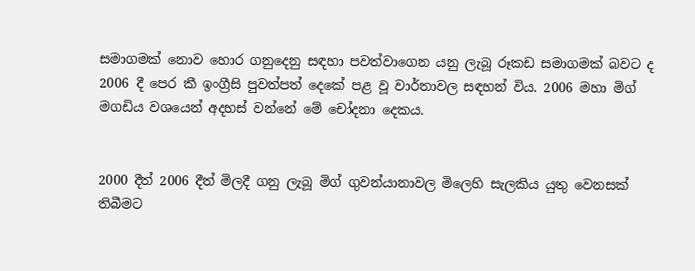සමාගමක්‌ නොව හොර ගනුදෙනු සඳහා පවත්වාගෙන යනු ලැබූ රූකඩ සමාගමක්‌ බවට ද 2006 දී පෙර කී ඉංග්‍රීසි පුවත්පත් දෙකේ පළ වූ වාර්තාවල සඳහන් විය. 2006 මහා මිග් මගඩිය වශයෙන් අදහස්‌ වන්නේ මේ චෝදනා දෙකය.


2000 දීත් 2006 දීත් මිලදී ගනු ලැබූ මිග් ගුවන්යානාවල මිලෙහි සැලකිය යුතු වෙනසක්‌ තිබීමට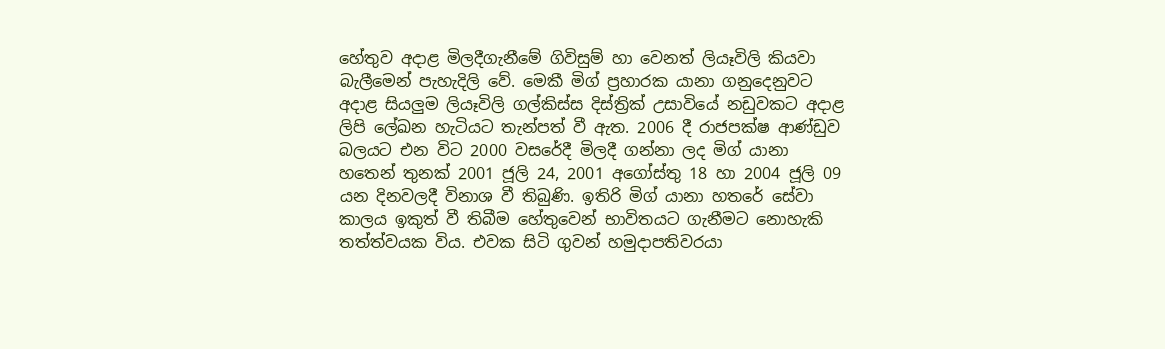හේතුව අදාළ මිලදීගැනීමේ ගිවිසුම් හා වෙනත් ලියෑවිලි කියවා බැලීමෙන් පැහැදිලි වේ. මෙකී මිග් ප්‍රහාරක යානා ගනුදෙනුවට අදාළ සියලුම ලියෑවිලි ගල්කිස්‌ස දිස්‌ත්‍රික්‌ උසාවියේ නඩුවකට අදාළ ලිපි ලේඛන හැටියට තැන්පත් වී ඇත. 2006 දී රාජපක්‌ෂ ආණ්‌ඩුව බලයට එන විට 2000 වසරේදී මිලදී ගන්නා ලද මිග් යානා හතෙන් තුනක්‌ 2001 ජූලි 24, 2001 අගෝස්‌තු 18 හා 2004 ජූලි 09 යන දිනවලදී විනාශ වී තිබුණි. ඉතිරි මිග් යානා හතරේ සේවා කාලය ඉකුත් වී තිබීම හේතුවෙන් භාවිතයට ගැනීමට නොහැකි තත්ත්වයක විය. එවක සිටි ගුවන් හමුදාපතිවරයා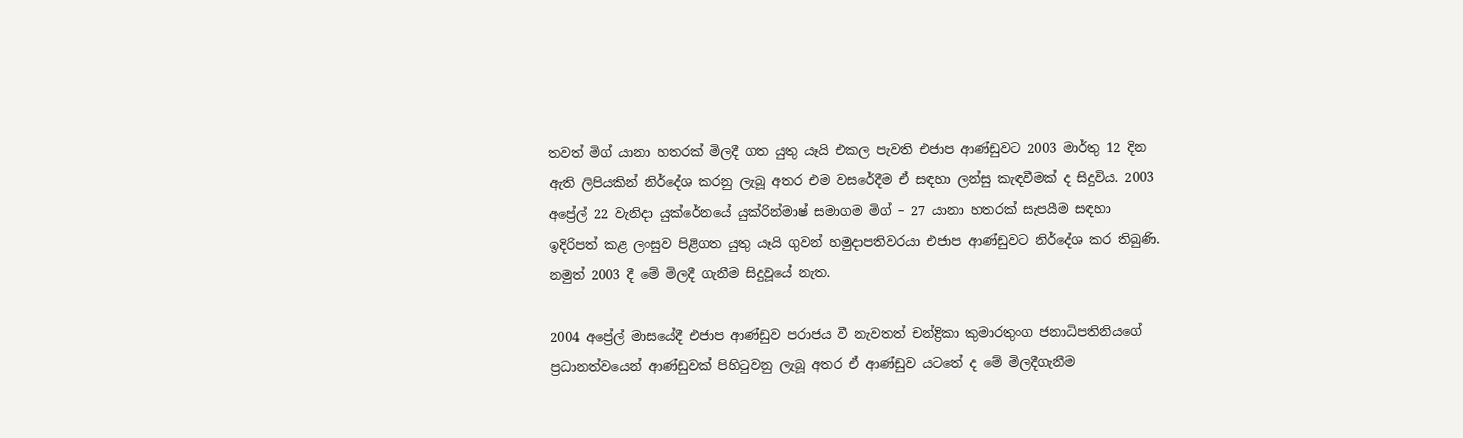තවත් මිග් යානා හතරක්‌ මිලදී ගත යුතු යෑයි එකල පැවති එජාප ආණ්‌ඩුවට 2003 මාර්තු 12 දින ඇති ලිපියකින් නිර්දේශ කරනු ලැබූ අතර එම වසරේදීම ඒ සඳහා ලන්සු කැඳවීමක්‌ ද සිදුවිය. 2003 අප්‍රේල් 22 වැනිදා යුක්‌රේනයේ යුක්‌රින්මාෂ් සමාගම මිග් – 27 යානා හතරක්‌ සැපයීම සඳහා ඉදිරිපත් කළ ලංසුව පිළිගත යුතු යෑයි ගුවන් හමුදාපතිවරයා එජාප ආණ්‌ඩුවට නිර්දේශ කර තිබුණි. නමුත් 2003 දී මේ මිලදී ගැනීම සිදුවූයේ නැත.

2004 අප්‍රේල් මාසයේදී එජාප ආණ්‌ඩුව පරාජය වී නැවතත් චන්ද්‍රිකා කුමාරතුංග ජනාධිපතිනියගේ ප්‍රධානත්වයෙන් ආණ්‌ඩුවක්‌ පිහිටුවනු ලැබූ අතර ඒ ආණ්‌ඩුව යටතේ ද මේ මිලදීගැනීම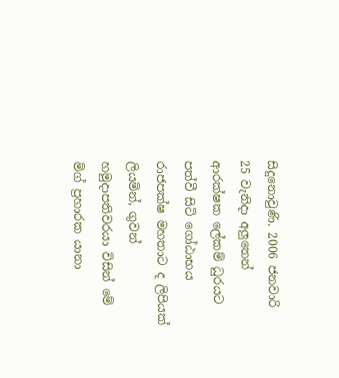සිදුනොවුණි. 2006 ජනවාරි 25 වැනිදා අලුතෙන් ආරක්‌ෂක ලේකම් ධුරයට පත්වී සිටි ගෝඨාභය රාජපක්‌ෂ මහතාට ද ලිපියක්‌ ලියමින්, ගුවන් හමුදාපතිවරයා විසින් මේ මිග් ප්‍රහාරක යානා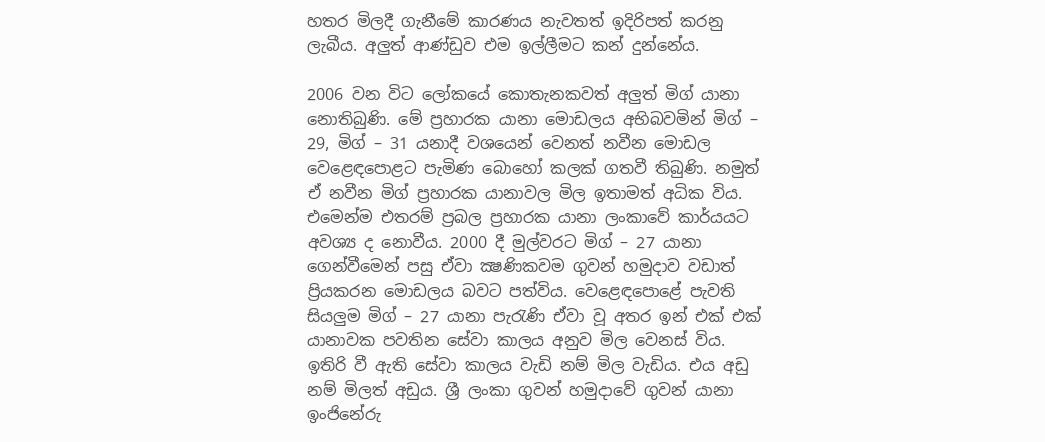හතර මිලදී ගැනීමේ කාරණය නැවතත් ඉදිරිපත් කරනු ලැබීය. අලුත් ආණ්‌ඩුව එම ඉල්ලීමට කන් දුන්නේය.

2006 වන විට ලෝකයේ කොතැනකවත් අලුත් මිග් යානා නොතිබුණි. මේ ප්‍රහාරක යානා මොඩලය අභිබවමින් මිග් – 29, මිග් – 31 යනාදී වශයෙන් වෙනත් නවීන මොඩල වෙළෙඳපොළට පැමිණ බොහෝ කලක්‌ ගතවී තිබුණි. නමුත් ඒ නවීන මිග් ප්‍රහාරක යානාවල මිල ඉතාමත් අධික විය. එමෙන්ම එතරම් ප්‍රබල ප්‍රහාරක යානා ලංකාවේ කාර්යයට අවශ්‍ය ද නොවීය. 2000 දී මුල්වරට මිග් – 27 යානා ගෙන්වීමෙන් පසු ඒවා ක්‍ෂණිකවම ගුවන් හමුදාව වඩාත් ප්‍රියකරන මොඩලය බවට පත්විය. වෙළෙඳපොළේ පැවති සියලුම මිග් – 27 යානා පැරැණි ඒවා වූ අතර ඉන් එක්‌ එක්‌ යානාවක පවතින සේවා කාලය අනුව මිල වෙනස්‌ විය. ඉතිරි වී ඇති සේවා කාලය වැඩි නම් මිල වැඩිය. එය අඩු නම් මිලත් අඩුය. ශ්‍රී ලංකා ගුවන් හමුදාවේ ගුවන් යානා ඉංජිනේරු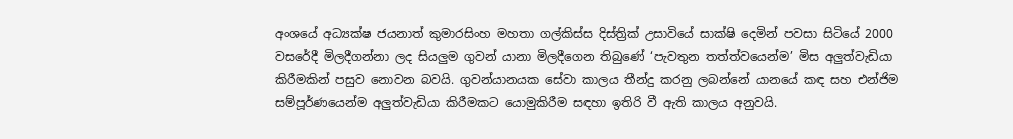අංශයේ අධ්‍යක්‌ෂ ජයනාත් කුමාරසිංහ මහතා ගල්කිස්‌ස දිස්‌ත්‍රික්‌ උසාවියේ සාක්‌ෂි දෙමින් පවසා සිටියේ 2000 වසරේදී මිලදීගන්නා ලද සියලුම ගුවන් යානා මිලදීගෙන තිබුණේ ‘පැවතුන තත්ත්වයෙන්ම’ මිස අලුත්වැඩියා කිරීමකින් පසුව නොවන බවයි. ගුවන්යානයක සේවා කාලය තීන්දු කරනු ලබන්නේ යානයේ කඳ සහ එන්ජිම සම්පූර්ණයෙන්ම අලුත්වැඩියා කිරීමකට යොමුකිරීම සඳහා ඉතිරි වී ඇති කාලය අනුවයි.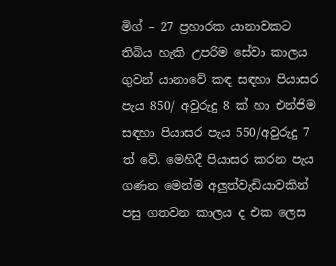මිග් – 27 ප්‍රහාරක යානාවකට තිබිය හැකි උපරිම සේවා කාලය ගුවන් යානාවේ කඳ සඳහා පියාසර පැය 850/ අවුරුදු 8 ක්‌ හා එන්ජිම සඳහා පියාසර පැය 550/අවුරුදු 7 ත් වේ. මෙහිදී පියාසර කරන පැය ගණන මෙන්ම අලුත්වැඩියාවකින් පසු ගතවන කාලය ද එක ලෙස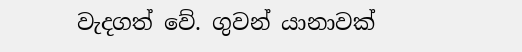වැදගත් වේ. ගුවන් යානාවක්‌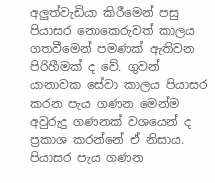අලුත්වැඩියා කිරීමෙන් පසු පියාසර නොකෙරුවත් කාලය ගතවීමෙන් පමණක්‌ ඇතිවන පිරිහීමක්‌ ද වේ. ගුවන් යානාවක සේවා කාලය පියාසර කරන පැය ගණන මෙන්ම අවුරුදු ගණනක්‌ වශයෙන් ද ප්‍රකාශ කරන්නේ ඒ නිසාය. පියාසර පැය ගණන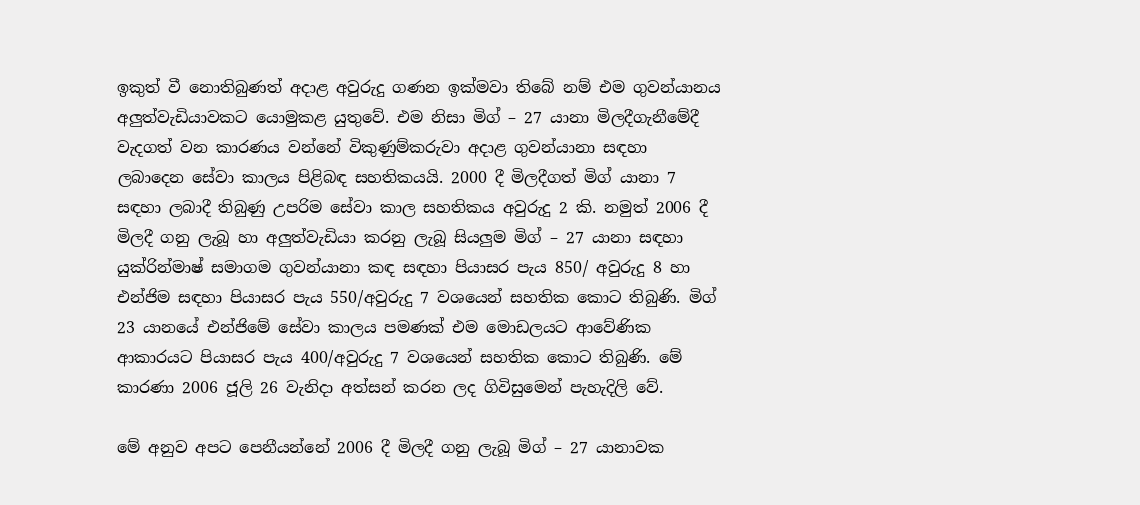ඉකුත් වී නොතිබුණත් අදාළ අවුරුදු ගණන ඉක්‌මවා තිබේ නම් එම ගුවන්යානය අලුත්වැඩියාවකට යොමුකළ යුතුවේ. එම නිසා මිග් – 27 යානා මිලදීගැනීමේදී වැදගත් වන කාරණය වන්නේ විකුණුම්කරුවා අදාළ ගුවන්යානා සඳහා ලබාදෙන සේවා කාලය පිළිබඳ සහතිකයයි. 2000 දී මිලදීගත් මිග් යානා 7 සඳහා ලබාදී තිබුණු උපරිම සේවා කාල සහතිකය අවුරුදු 2 කි. නමුත් 2006 දී මිලදී ගනු ලැබූ හා අලුත්වැඩියා කරනු ලැබූ සියලුම මිග් – 27 යානා සඳහා යුක්‌රින්මාෂ් සමාගම ගුවන්යානා කඳ සඳහා පියාසර පැය 850/ අවුරුදු 8 හා එන්ජිම සඳහා පියාසර පැය 550/අවුරුදු 7 වශයෙන් සහතික කොට තිබුණි. මිග් 23 යානයේ එන්ජිමේ සේවා කාලය පමණක්‌ එම මොඩලයට ආවේණික ආකාරයට පියාසර පැය 400/අවුරුදු 7 වශයෙන් සහතික කොට තිබුණි. මේ කාරණා 2006 ජූලි 26 වැනිදා අත්සන් කරන ලද ගිවිසුමෙන් පැහැදිලි වේ.

මේ අනුව අපට පෙනීයන්නේ 2006 දී මිලදී ගනු ලැබූ මිග් – 27 යානාවක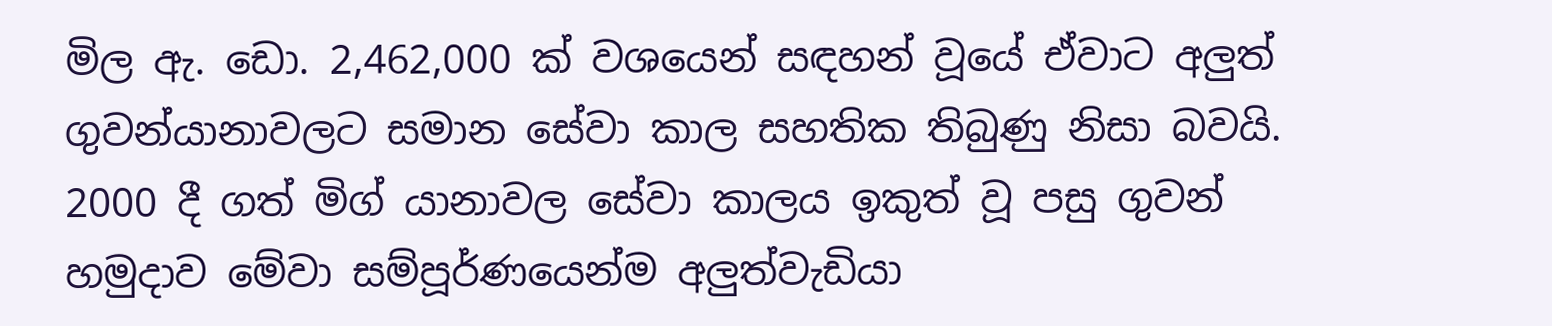මිල ඇ. ඩො. 2,462,000 ක්‌ වශයෙන් සඳහන් වූයේ ඒවාට අලුත් ගුවන්යානාවලට සමාන සේවා කාල සහතික තිබුණු නිසා බවයි. 2000 දී ගත් මිග් යානාවල සේවා කාලය ඉකුත් වූ පසු ගුවන් හමුදාව මේවා සම්පූර්ණයෙන්ම අලුත්වැඩියා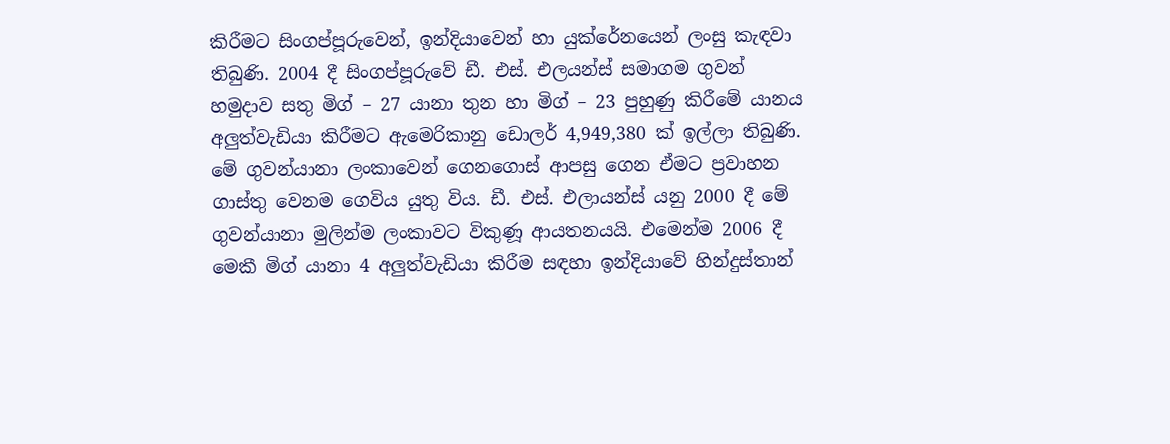කිරීමට සිංගප්පූරුවෙන්, ඉන්දියාවෙන් හා යුක්‌රේනයෙන් ලංසු කැඳවා තිබුණි. 2004 දී සිංගප්පූරුවේ ඩී. එස්‌. එලයන්ස්‌ සමාගම ගුවන් හමුදාව සතු මිග් – 27 යානා තුන හා මිග් – 23 පුහුණු කිරීමේ යානය අලුත්වැඩියා කිරීමට ඇමෙරිකානු ඩොලර් 4,949,380 ක්‌ ඉල්ලා තිබුණි. මේ ගුවන්යානා ලංකාවෙන් ගෙනගොස්‌ ආපසු ගෙන ඒමට ප්‍රවාහන ගාස්‌තු වෙනම ගෙවිය යුතු විය. ඩී. එස්‌. එලායන්ස්‌ යනු 2000 දී මේ ගුවන්යානා මුලින්ම ලංකාවට විකුණූ ආයතනයයි. එමෙන්ම 2006 දී මෙකී මිග් යානා 4 අලුත්වැඩියා කිරීම සඳහා ඉන්දියාවේ හින්දුස්‌තාන්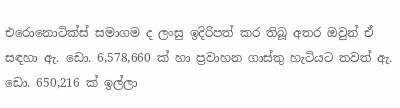එරොනොටික්‌ස්‌ සමාගම ද ලංසු ඉදිරිපත් කර තිබූ අතර ඔවුන් ඒ සඳහා ඇ. ඩො. 6,578,660 ක්‌ හා ප්‍රවාහන ගාස්‌තු හැටියට තවත් ඇ. ඩො. 650,216 ක්‌ ඉල්ලා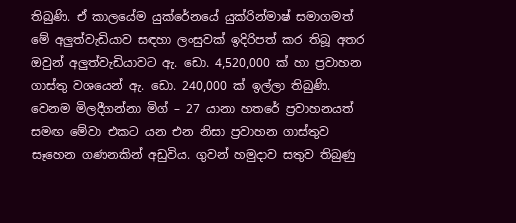තිබුණි. ඒ කාලයේම යුක්‌රේනයේ යුක්‌රින්මාෂ් සමාගමත් මේ අලුත්වැඩියාව සඳහා ලංසුවක්‌ ඉදිරිපත් කර තිබූ අතර ඔවුන් අලුත්වැඩියාවට ඇ. ඩො. 4,520,000 ක්‌ හා ප්‍රවාහන ගාස්‌තු වශයෙන් ඇ. ඩො. 240,000 ක්‌ ඉල්ලා තිබුණි. වෙනම මිලදීගන්නා මිග් – 27 යානා හතරේ ප්‍රවාහනයත් සමඟ මේවා එකට යන එන නිසා ප්‍රවාහන ගාස්‌තුව සෑහෙන ගණනකින් අඩුවිය. ගුවන් හමුදාව සතුව තිබුණු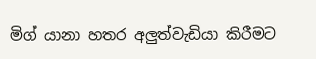මිග් යානා හතර අලුත්වැඩියා කිරීමට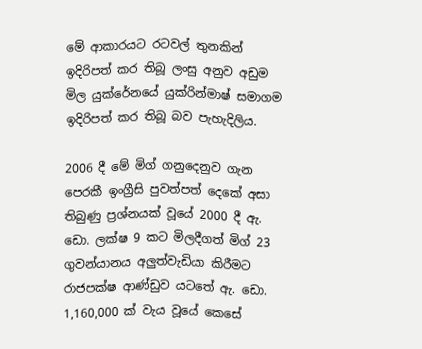මේ ආකාරයට රටවල් තුනකින් ඉදිරිපත් කර තිබූ ලංසු අනුව අඩුම මිල යුක්‌රේනයේ යුක්‌රින්මාෂ් සමාගම ඉදිරිපත් කර තිබූ බව පැහැදිලිය.

2006 දී මේ මිග් ගනුදෙනුව ගැන පෙරකී ඉංග්‍රීසි පුවත්පත් දෙකේ අසා තිබුණු ප්‍රශ්නයක්‌ වූයේ 2000 දී ඇ. ඩො. ලක්‌ෂ 9 කට මිලදීගත් මිග් 23 ගුවන්යානය අලුත්වැඩියා කිරීමට රාජපක්‌ෂ ආණ්‌ඩුව යටතේ ඇ. ඩො. 1,160,000 ක්‌ වැය වූයේ කෙසේ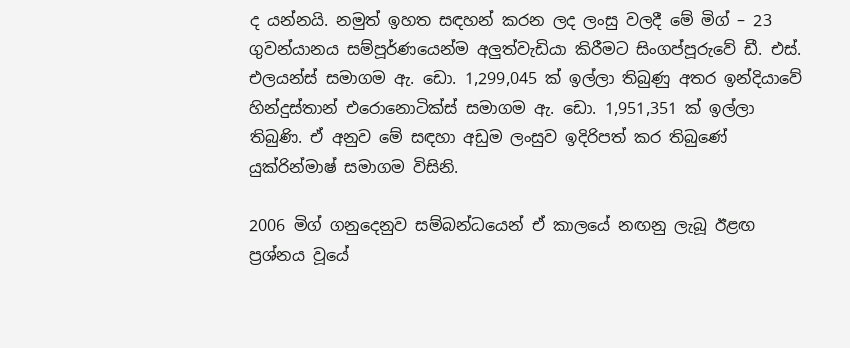ද යන්නයි. නමුත් ඉහත සඳහන් කරන ලද ලංසු වලදී මේ මිග් – 23 ගුවන්යානය සම්පූර්ණයෙන්ම අලුත්වැඩියා කිරීමට සිංගප්පූරුවේ ඩී. එස්‌. එලයන්ස්‌ සමාගම ඇ. ඩො. 1,299,045 ක්‌ ඉල්ලා තිබුණු අතර ඉන්දියාවේ හින්දුස්‌තාන් එරොනොටික්‌ස්‌ සමාගම ඇ. ඩො. 1,951,351 ක්‌ ඉල්ලා තිබුණි. ඒ අනුව මේ සඳහා අඩුම ලංසුව ඉදිරිපත් කර තිබුණේ යුක්‌රින්මාෂ් සමාගම විසිනි.

2006 මිග් ගනුදෙනුව සම්බන්ධයෙන් ඒ කාලයේ නඟනු ලැබූ ඊළඟ ප්‍රශ්නය වූයේ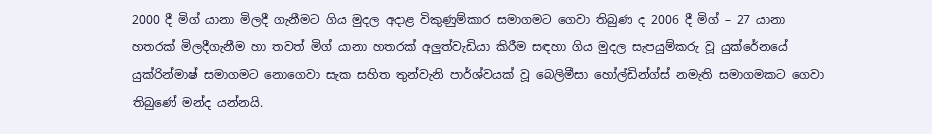2000 දී මිග් යානා මිලදී ගැනීමට ගිය මුදල අදාළ විකුණුම්කාර සමාගමට ගෙවා තිබුණ ද 2006 දී මිග් – 27 යානා හතරක්‌ මිලදීගැනීම හා තවත් මිග් යානා හතරක්‌ අලුත්වැඩියා කිරීම සඳහා ගිය මුදල සැපයුම්කරු වූ යුක්‌රේනයේ යුක්‌රින්මාෂ් සමාගමට නොගෙවා සැක සහිත තුන්වැනි පාර්ශ්වයක්‌ වූ බෙලිමීසා හෝල්ඩින්ග්ස්‌ නමැති සමාගමකට ගෙවා තිබුණේ මන්ද යන්නයි.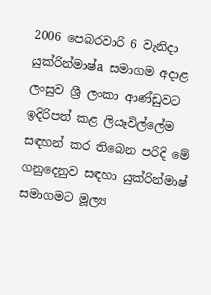2006 පෙබරවාරි 6 වැනිදා යුක්‌රින්මාෂ්a සමාගම අදාළ ලංසුව ශ්‍රී ලංකා ආණ්‌ඩුවට ඉදිරිපත් කළ ලියෑවිල්ලේම සඳහන් කර තිබෙන පරිදි මේ ගනුදෙනුව සඳහා යුක්‌රින්මාෂ් සමාගමට මූල්‍ය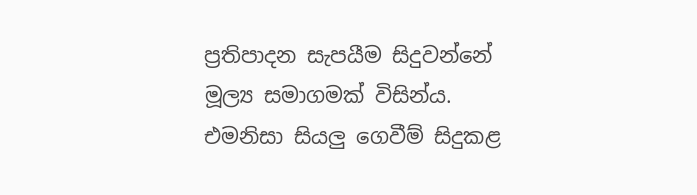ප්‍රතිපාදන සැපයීම සිදුවන්නේ මූල්‍ය සමාගමක්‌ විසින්ය. එමනිසා සියලු ගෙවීම් සිදුකළ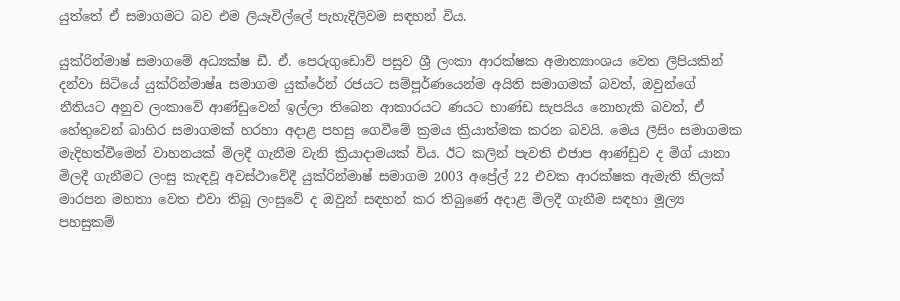යුත්තේ ඒ සමාගමට බව එම ලියෑවිල්ලේ පැහැදිලිවම සඳහන් විය.

යුක්‌රින්මාෂ් සමාගමේ අධ්‍යක්‌ෂ ඩී. ඒ. පෙරුගුඩොව් පසුව ශ්‍රී ලංකා ආරක්‌ෂක අමාත්‍යාංශය වෙත ලිපියකින් දන්වා සිටියේ යුක්‌රින්මාෂ්a සමාගම යුක්‌රේන් රජයට සම්පූර්ණයෙන්ම අයිති සමාගමක්‌ බවත්, ඔවුන්ගේ නීතියට අනුව ලංකාවේ ආණ්‌ඩුවෙන් ඉල්ලා තිබෙන ආකාරයට ණයට භාණ්‌ඩ සැපයිය නොහැකි බවත්, ඒ හේතුවෙන් බාහිර සමාගමක්‌ හරහා අදාළ පහසු ගෙවීමේ ක්‍රමය ක්‍රියාත්මක කරන බවයි. මෙය ලීසිං සමාගමක මැදිහත්වීමෙන් වාහනයක්‌ මිලදී ගැනීම වැනි ක්‍රියාදාමයක්‌ විය. ඊට කලින් පැවති එජාප ආණ්‌ඩුව ද මිග් යානා මිලදී ගැනීමට ලංසු කැඳවූ අවස්‌ථාවේදී යුක්‌රින්මාෂ් සමාගම 2003 අප්‍රේල් 22 එවක ආරක්‌ෂක ඇමැති තිලක්‌ මාරපන මහතා වෙත එවා තිබූ ලංසුවේ ද ඔවුන් සඳහන් කර තිබුණේ අදාළ මිලදී ගැනීම සඳහා මූල්‍ය පහසුකම්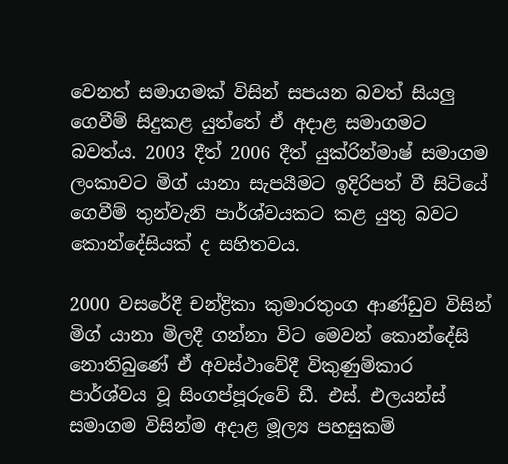වෙනත් සමාගමක්‌ විසින් සපයන බවත් සියලු ගෙවීම් සිදුකළ යුත්තේ ඒ අදාළ සමාගමට බවත්ය. 2003 දීත් 2006 දීත් යුක්‌රින්මාෂ් සමාගම ලංකාවට මිග් යානා සැපයීමට ඉදිරිපත් වී සිටියේ ගෙවීම් තුන්වැනි පාර්ශ්වයකට කළ යුතු බවට කොන්දේසියක්‌ ද සහිතවය.

2000 වසරේදී චන්ද්‍රිකා කුමාරතුංග ආණ්‌ඩුව විසින් මිග් යානා මිලදී ගන්නා විට මෙවන් කොන්දේසි නොතිබුණේ ඒ අවස්‌ථාවේදී විකුණුම්කාර පාර්ශ්වය වූ සිංගප්පූරුවේ ඩී. එස්‌. එලයන්ස්‌ සමාගම විසින්ම අදාළ මූල්‍ය පහසුකම්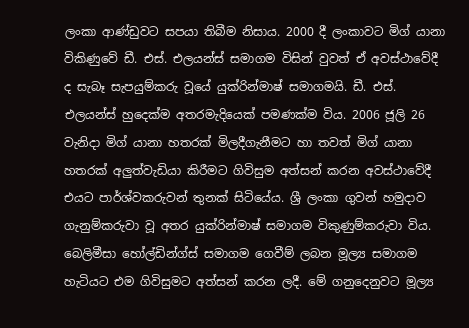ලංකා ආණ්‌ඩුවට සපයා තිබීම නිසාය. 2000 දී ලංකාවට මිග් යානා විකිණුවේ ඩී. එස්‌. එලයන්ස්‌ සමාගම විසින් වුවත් ඒ අවස්‌ථාවේදී ද සැබෑ සැපයුම්කරු වූයේ යුක්‌රින්මාෂ් සමාගමයි. ඩී. එස්‌. එලයන්ස්‌ හුදෙක්‌ම අතරමැදියෙක්‌ පමණක්‌ම විය. 2006 ජූලි 26 වැනිදා මිග් යානා හතරක්‌ මිලදීගැනීමට හා තවත් මිග් යානා හතරක්‌ අලුත්වැඩියා කිරීමට ගිවිසුම අත්සන් කරන අවස්‌ථාවේදී එයට පාර්ශ්වකරුවන් තුනක්‌ සිටියේය. ශ්‍රී ලංකා ගුවන් හමුදාව ගැනුම්කරුවා වූ අතර යුක්‌රින්මාෂ් සමාගම විකුණුම්කරුවා විය. බෙලිමීසා හෝල්ඩින්ග්ස්‌ සමාගම ගෙවීම් ලබන මූල්‍ය සමාගම හැටියට එම ගිවිසුමට අත්සන් කරන ලදී. මේ ගනුදෙනුවට මූල්‍ය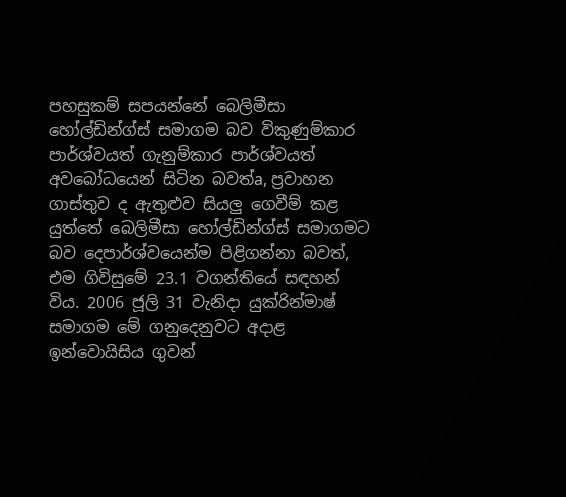පහසුකම් සපයන්නේ බෙලිමීසා හෝල්ඩින්ග්ස්‌ සමාගම බව විකුණුම්කාර පාර්ශ්වයත් ගැනුම්කාර පාර්ශ්වයත් අවබෝධයෙන් සිටින බවත්a, ප්‍රවාහන ගාස්‌තුව ද ඇතුළුව සියලු ගෙවීම් කළ යුත්තේ බෙලිමීසා හෝල්ඩින්ග්ස්‌ සමාගමට බව දෙපාර්ශ්වයෙන්ම පිළිගන්නා බවත්, එම ගිවිසුමේ 23.1 වගන්තියේ සඳහන් විය. 2006 ජූලි 31 වැනිදා යුක්‌රින්මාෂ් සමාගම මේ ගනුදෙනුවට අදාළ ඉන්වොයිසිය ගුවන්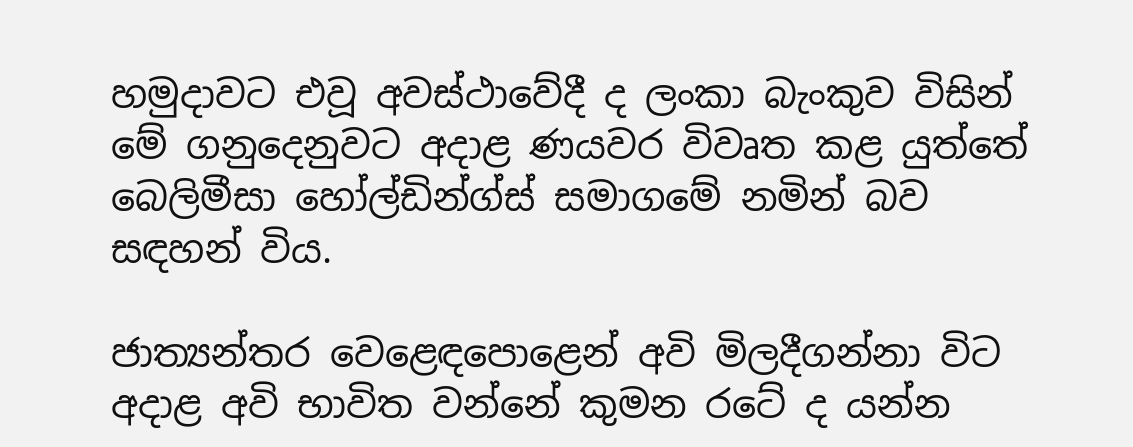හමුදාවට එවූ අවස්‌ථාවේදී ද ලංකා බැංකුව විසින් මේ ගනුදෙනුවට අදාළ ණයවර විවෘත කළ යුත්තේ බෙලිමීසා හෝල්ඩින්ග්ස්‌ සමාගමේ නමින් බව සඳහන් විය.

ජාත්‍යන්තර වෙළෙඳපොළෙන් අවි මිලදීගන්නා විට අදාළ අවි භාවිත වන්නේ කුමන රටේ ද යන්න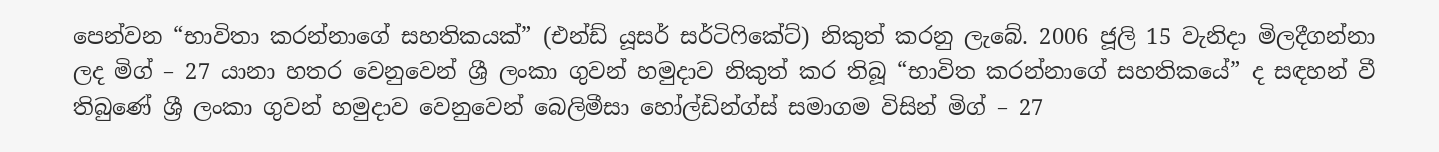පෙන්වන “භාවිතා කරන්නාගේ සහතිකයක්‌” (එන්ඩ් යූසර් සර්ටිෆිකේට්‌) නිකුත් කරනු ලැබේ. 2006 ජූලි 15 වැනිදා මිලදීගන්නා ලද මිග් – 27 යානා හතර වෙනුවෙන් ශ්‍රී ලංකා ගුවන් හමුදාව නිකුත් කර තිබූ “භාවිත කරන්නාගේ සහතිකයේ” ද සඳහන් වී තිබුණේ ශ්‍රී ලංකා ගුවන් හමුදාව වෙනුවෙන් බෙලිමීසා හෝල්ඩින්ග්ස්‌ සමාගම විසින් මිග් – 27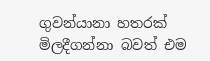ගුවන්යානා හතරක්‌ මිලදීගන්නා බවත් එම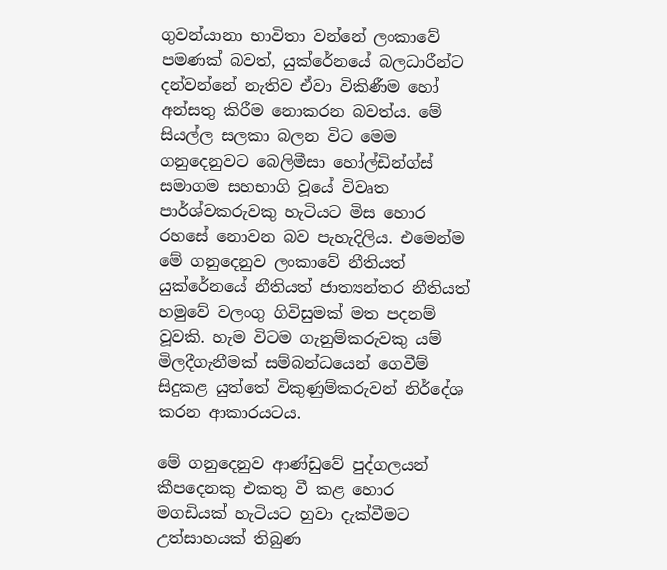ගුවන්යානා භාවිතා වන්නේ ලංකාවේ පමණක්‌ බවත්, යුක්‌රේනයේ බලධාරීන්ට දන්වන්නේ නැතිව ඒවා විකිණීම හෝ අන්සතු කිරීම නොකරන බවත්ය. මේ සියල්ල සලකා බලන විට මෙම ගනුදෙනුවට බෙලිමීසා හෝල්ඩින්ග්ස්‌ සමාගම සහභාගි වූයේ විවෘත පාර්ශ්වකරුවකු හැටියට මිස හොර රහසේ නොවන බව පැහැදිලිය. එමෙන්ම මේ ගනුදෙනුව ලංකාවේ නීතියත් යුක්‌රේනයේ නීතියත් ජාත්‍යන්තර නීතියත් හමුවේ වලංගු ගිවිසුමක්‌ මත පදනම් වූවකි. හැම විටම ගැනුම්කරුවකු යම් මිලදීගැනීමක්‌ සම්බන්ධයෙන් ගෙවීම් සිදුකළ යුත්තේ විකුණුම්කරුවන් නිර්දේශ කරන ආකාරයටය.

මේ ගනුදෙනුව ආණ්‌ඩුවේ පුද්ගලයන් කීපදෙනකු එකතු වී කළ හොර මගඩියක්‌ හැටියට හුවා දැක්‌වීමට උත්සාහයක්‌ තිබුණ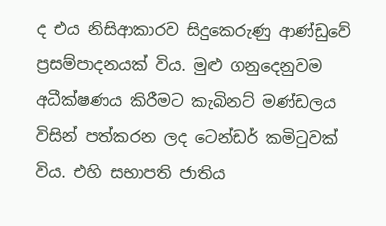ද එය නිසිආකාරව සිදුකෙරුණු ආණ්‌ඩුවේ ප්‍රසම්පාදනයක්‌ විය. මුළු ගනුදෙනුවම අධීක්‌ෂණය කිරීමට කැබිනට්‌ මණ්‌ඩලය විසින් පත්කරන ලද ටෙන්ඩර් කමිටුවක්‌ විය. එහි සභාපති ජාතිය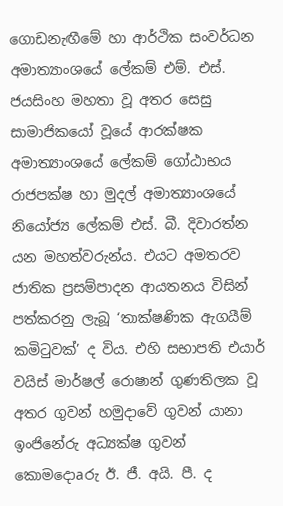ගොඩනැඟීමේ හා ආර්ථික සංවර්ධන අමාත්‍යාංශයේ ලේකම් එම්. එස්‌. ජයසිංහ මහතා වූ අතර සෙසු සාමාජිකයෝ වූයේ ආරක්‌ෂක අමාත්‍යාංශයේ ලේකම් ගෝඨාභය රාජපක්‌ෂ හා මුදල් අමාත්‍යාංශයේ නියෝජ්‍ය ලේකම් එස්‌. බී. දිවාරත්න යන මහත්වරුන්ය. එයට අමතරව ජාතික ප්‍රසම්පාදන ආයතනය විසින් පත්කරනු ලැබූ ‘තාක්‌ෂණික ඇගයීම් කමිටුවක්‌’ ද විය. එහි සභාපති එයාර් වයිස්‌ මාර්ෂල් රොෂාන් ගුණතිලක වූ අතර ගුවන් හමුදාවේ ගුවන් යානා ඉංජිනේරු අධ්‍යක්‌ෂ ගුවන් කොමදොaරු ඊ. ජී. අයි. පී. ද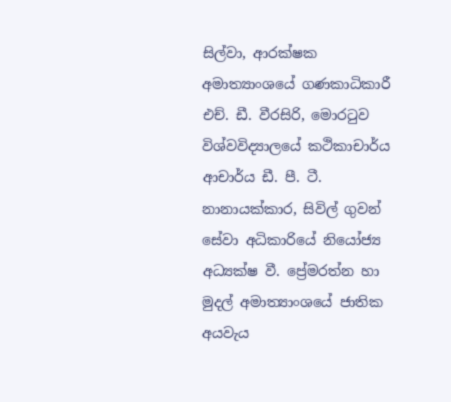සිල්වා, ආරක්‌ෂක අමාත්‍යාංශයේ ගණකාධිකාරී එච්. ඩී. වීරසිරි, මොරටුව විශ්වවිද්‍යාලයේ කථිකාචාර්ය ආචාර්ය ඩී. පී. ටී. නානායක්‌කාර, සිවිල් ගුවන් සේවා අධිකාරියේ නියෝජ්‍ය අධ්‍යක්‌ෂ වී. ප්‍රේමරත්න හා මුදල් අමාත්‍යාංශයේ ජාතික අයවැය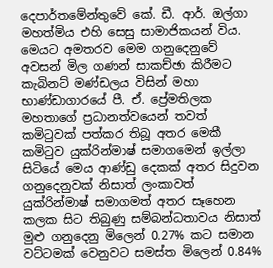දෙපාර්තමේන්තුවේ කේ. ඩී. ආර්. ඔල්ගා මහත්මිය එහි සෙසු සාමාජිකයන් විය. මෙයට අමතරව මෙම ගනුදෙනුවේ අවසන් මිල ගණන් සාකච්ඡා කිරීමට කැබිනට්‌ මණ්‌ඩලය විසින් මහා භාණ්‌ඩාගාරයේ පී. ඒ. ප්‍රේමතිලක මහතාගේ ප්‍රධානත්වයෙන් තවත් කමිටුවක්‌ පත්කර තිබූ අතර මෙකී කමිටුව යුක්‌රින්මාෂ් සමාගමෙන් ඉල්ලා සිටියේ මෙය ආණ්‌ඩු දෙකක්‌ අතර සිදුවන ගනුදෙනුවක්‌ නිසාත් ලංකාවත් යුක්‌රින්මාෂ් සමාගමත් අතර සෑහෙන කලක සිට තිබුණු සම්බන්ධතාවය නිසාත් මුළු ගනුදෙනු මිලෙන් 0.27% කට සමාන වට්‌ටමක්‌ වෙනුවට සමස්‌ත මිලෙන් 0.84%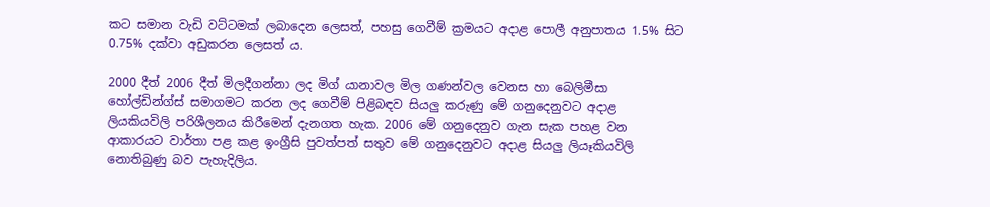කට සමාන වැඩි වට්‌ටමක්‌ ලබාදෙන ලෙසත්, පහසු ගෙවීම් ක්‍රමයට අදාළ පොලී අනුපාතය 1.5% සිට 0.75% දක්‌වා අඩුකරන ලෙසත් ය.

2000 දීත් 2006 දීත් මිලදීගන්නා ලද මිග් යානාවල මිල ගණන්වල වෙනස හා බෙලිමීසා හෝල්ඩින්ග්ස්‌ සමාගමට කරන ලද ගෙවීම් පිළිබඳව සියලු කරුණු මේ ගනුදෙනුවට අදාළ ලියකියවිලි පරිශීලනය කිරීමෙන් දැනගත හැක. 2006 මේ ගනුදෙනුව ගැන සැක පහළ වන ආකාරයට වාර්තා පළ කළ ඉංග්‍රීසි පුවත්පත් සතුව මේ ගනුදෙනුවට අදාළ සියලු ලියෑකියවිලි නොතිබුණු බව පැහැදිලිය.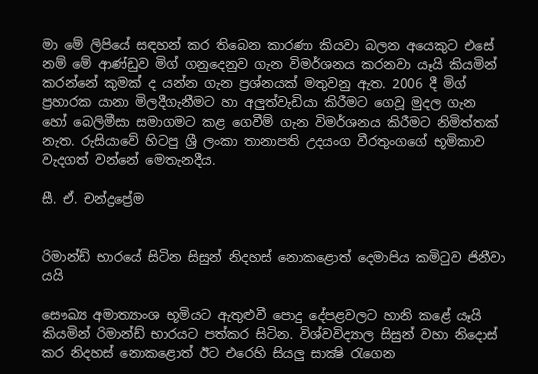මා මේ ලිපියේ සඳහන් කර තිබෙන කාරණා කියවා බලන අයෙකුට එසේ නම් මේ ආණ්‌ඩුව මිග් ගනුදෙනුව ගැන විමර්ශනය කරනවා යෑයි කියමින් කරන්නේ කුමක්‌ ද යන්න ගැන ප්‍රශ්නයක්‌ මතුවනු ඇත. 2006 දී මිග් ප්‍රහාරක යානා මිලදීගැනීමට හා අලුත්වැඩියා කිරීමට ගෙවූ මුදල ගැන හෝ බෙලිමීසා සමාගමට කළ ගෙවීම් ගැන විමර්ශනය කිරීමට නිමිත්තක්‌ නැත. රුසියාවේ හිටපු ශ්‍රී ලංකා තානාපති උදයංග වීරතුංගගේ භූමිකාව වැදගත් වන්නේ මෙතැනදීය.

සී. ඒ. චන්ද්‍රප්‍රේම


රිමාන්ඩ් භාරයේ සිටින සිසුන් නිදහස්‌ නොකළොත් දෙමාපිය කමිටුව ජිනීවා යයි

සෞඛ්‍ය අමාත්‍යාංශ භූමියට ඇතුළුවී පොදු දේපළවලට හානි කළේ යෑයි කියමින් රිමාන්ඩ් භාරයට පත්කර සිටින. විශ්වවිද්‍යාල සිසුන් වහා නිදොස්‌ කර නිදහස්‌ නොකළොත් ඊට එරෙහි සියලු සාක්‍ෂි රැගෙන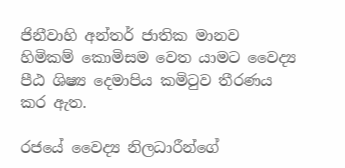ජිනීවාහි අන්තර් ජාතික මානව හිමිකම් කොමිසම වෙත යාමට වෛද්‍ය පීඨ ශිෂ්‍ය දෙමාපිය කමිටුව තීරණය කර ඇත.

රජයේ වෛද්‍ය නිලධාරීන්ගේ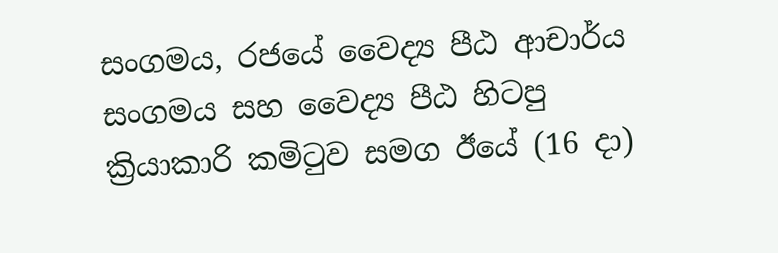සංගමය, රජයේ වෛද්‍ය පීඨ ආචාර්ය සංගමය සහ වෛද්‍ය පීඨ හිටපු ක්‍රියාකාරි කමිටුව සමග ඊයේ (16 දා)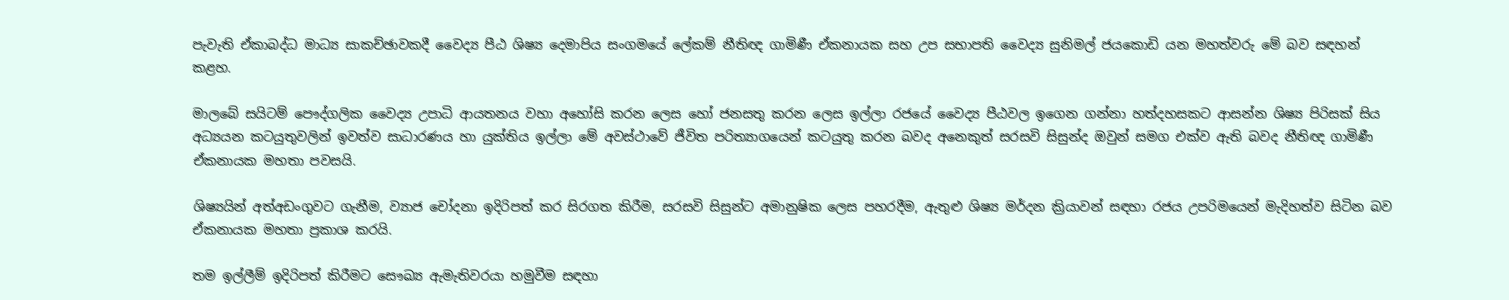පැවැති ඒකාබද්ධ මාධ්‍ය සාකච්ඡාවකදී වෛද්‍ය පීඨ ශිෂ්‍ය දෙමාපිය සංගමයේ ලේකම් නීතිඥ ගාමිණී ඒකනායක සහ උප සභාපති වෛද්‍ය සුනිමල් ජයකොඩි යන මහත්වරු මේ බව සඳහන් කළහ.

මාලබේ සයිටම් පෞද්ගලික වෛද්‍ය උපාධි ආයතනය වහා අහෝසි කරන ලෙස හෝ ජනසතු කරන ලෙස ඉල්ලා රජයේ වෛද්‍ය පීඨවල ඉගෙන ගන්නා හත්දහසකට ආසන්න ශිෂ්‍ය පිරිසක්‌ සිය අධ්‍යයන කටයුතුවලින් ඉවත්ව සාධාරණය හා යුක්‌තිය ඉල්ලා මේ අවස්‌ථාවේ ජීවිත පරිත්‍යාගයෙන් කටයුතු කරන බවද අනෙකුත් සරසවි සිසුන්ද ඔවුන් සමග එක්‌ව ඇති බවද නීතිඥ ගාමිණී ඒකනායක මහතා පවසයි.

ශිෂ්‍යයින් අත්අඩංගුවට ගැනීම, ව්‍යාජ චෝදනා ඉදිරිපත් කර සිරගත කිරීම, සරසවි සිසුන්ට අමානුෂික ලෙස පහරදීම, ඇතුළු ශිෂ්‍ය මර්දන ක්‍රියාවන් සඳහා රජය උපරිමයෙන් මැදිහත්ව සිටින බව ඒකනායක මහතා ප්‍රකාශ කරයි.

තම ඉල්ලීම් ඉදිරිපත් කිරීමට සෞඛ්‍ය ඇමැතිවරයා හමුවීම සඳහා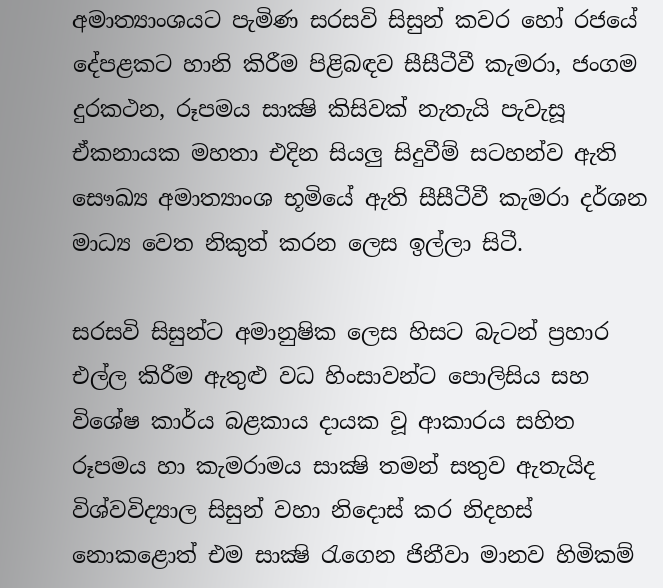අමාත්‍යාංශයට පැමිණ සරසවි සිසුන් කවර හෝ රජයේ දේපළකට හානි කිරීම පිළිබඳව සීසීටීවී කැමරා, ජංගම දුරකථන, රූපමය සාක්‍ෂි කිසිවක්‌ නැතැයි පැවැසූ ඒකනායක මහතා එදින සියලු සිදුවීම් සටහන්ව ඇති සෞඛ්‍ය අමාත්‍යාංශ භූමියේ ඇති සීසීටීවී කැමරා දර්ශන මාධ්‍ය වෙත නිකුත් කරන ලෙස ඉල්ලා සිටී.

සරසවි සිසුන්ට අමානුෂික ලෙස හිසට බැටන් ප්‍රහාර එල්ල කිරීම ඇතුළු වධ හිංසාවන්ට පොලිසිය සහ විශේෂ කාර්ය බළකාය දායක වූ ආකාරය සහිත රූපමය හා කැමරාමය සාක්‍ෂි තමන් සතුව ඇතැයිද විශ්වවිද්‍යාල සිසුන් වහා නිදොස්‌ කර නිදහස්‌ නොකළොත් එම සාක්‍ෂි රැගෙන ජිනීවා මානව හිමිකම්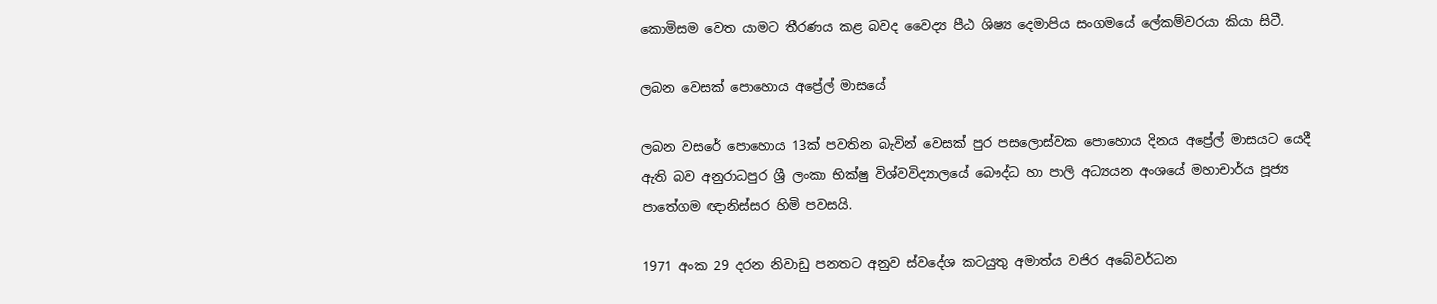කොමිසම වෙත යාමට තීරණය කළ බවද වෛද්‍ය පීඨ ශිෂ්‍ය දෙමාපිය සංගමයේ ලේකම්වරයා කියා සිටී.

ලබන වෙසක් පොහොය අප්‍රේල් මාසයේ

ලබන වසරේ පොහොය 13ක් පවතින බැවින් වෙසක් පුර පසලොස්වක පොහොය දිනය අප්‍රේල් මාසයට යෙදී ඇති බව අනුරාධපුර ශ්‍රී ලංකා භික්ෂු විශ්වවිද්‍යාලයේ බෞද්ධ හා පාලි අධ්‍යයන අංශයේ මහාචාර්ය පූජ්‍ය පාතේගම ඥානිස්සර හිමි පවසයි.

1971 අංක 29 දරන නිවාඩු පනතට අනුව ස්වදේශ කටයුතු අමාත්ය වජිර අබේවර්ධන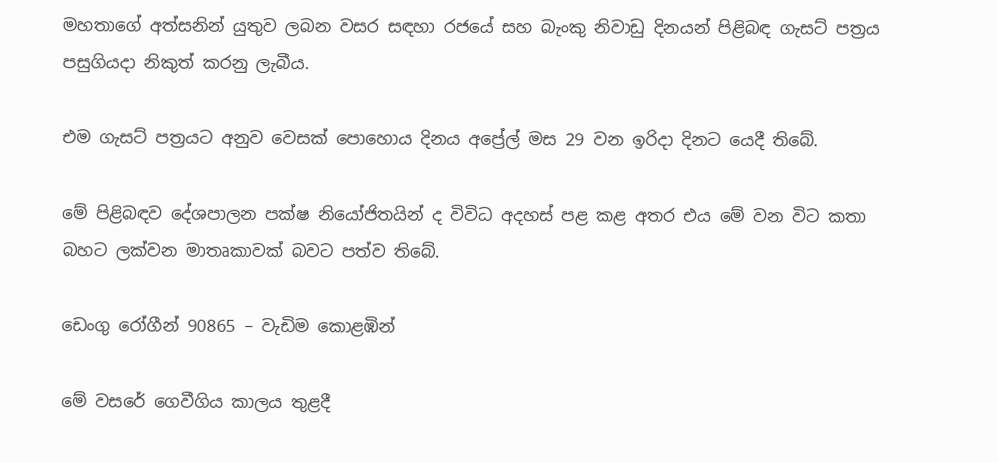මහතාගේ අත්සනින් යුතුව ලබන වසර සඳහා රජයේ සහ බැංකු නිවාඩු දිනයන් පිළිබඳ ගැසට් පත්‍රය පසුගියදා නිකුත් කරනු ලැබීය.

එම ගැසට් පත්‍රයට අනුව වෙසක් පොහොය දිනය අප්‍රේල් මස 29 වන ඉරිදා දිනට යෙදී තිබේ.

මේ පිළිබඳව දේශපාලන පක්ෂ නියෝජිතයින් ද විවිධ අදහස් පළ කළ අතර එය මේ වන විට කතා බහට ලක්වන මාතෘකාවක් බවට පත්ව තිබේ.

ඩෙංගු රෝගීන් 90865 – වැඩිම කොළඹින්

මේ වසරේ ගෙවීගිය කාලය තුළදී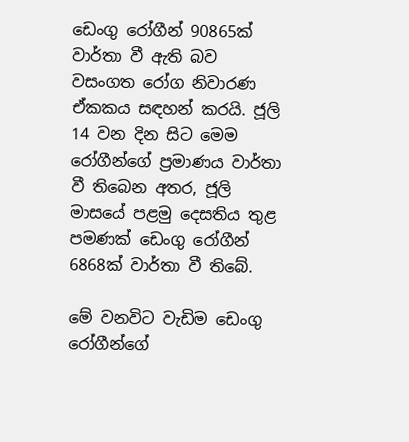ඩෙංගු රෝගීන් 90865ක් වාර්තා වී ඇති බව වසංගත රෝග නිවාරණ ඒකකය සඳහන් කරයි. ජූලි 14 වන දින සිට මෙම රෝගීන්ගේ ප්‍රමාණය වාර්තා වී තිබෙන අතර, ජූලි මාසයේ පළමු දෙසතිය තුළ පමණක් ඩෙංගු රෝගීන් 6868ක් වාර්තා වී තිබේ.

මේ වනවිට වැඩිම ඩෙංගු රෝගීන්ගේ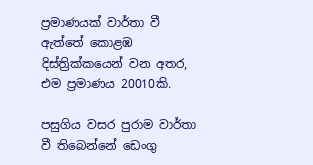ප්‍රමාණයක් වාර්තා වී ඇත්තේ කොළඹ දිස්ත්‍රික්කයෙන් වන අතර, එම ප්‍රමාණය 20010කි.

පසුගිය වසර පුරාම වාර්තා වී තිබෙන්නේ ඩෙංගු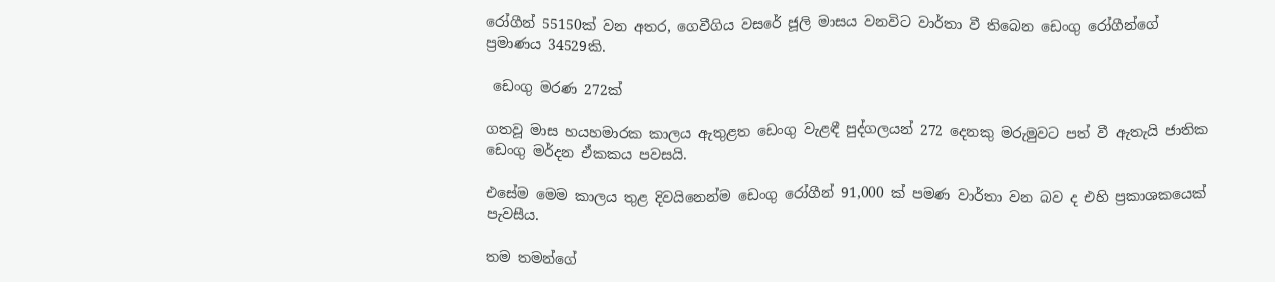රෝගීන් 55150ක් වන අතර, ගෙවීගිය වසරේ ජූලි මාසය වනවිට වාර්තා වී තිබෙන ඩෙංගු රෝගීන්ගේ ප්‍රමාණය 34529කි.

 ඩෙංගු මරණ 272ක්‌

ගතවූ මාස හයහමාරක කාලය ඇතුළත ඩෙංගු වැළඳී පුද්ගලයන් 272 දෙනකු මරුමුවට පත් වී ඇතැයි ජාතික ඩෙංගු මර්දන ඒකකය පවසයි.

එසේම මෙම කාලය තුළ දිවයිනෙන්ම ඩෙංගු රෝගීන් 91,000 ක්‌ පමණ වාර්තා වන බව ද එහි ප්‍රකාශකයෙක්‌ පැවසීය.

තම තමන්ගේ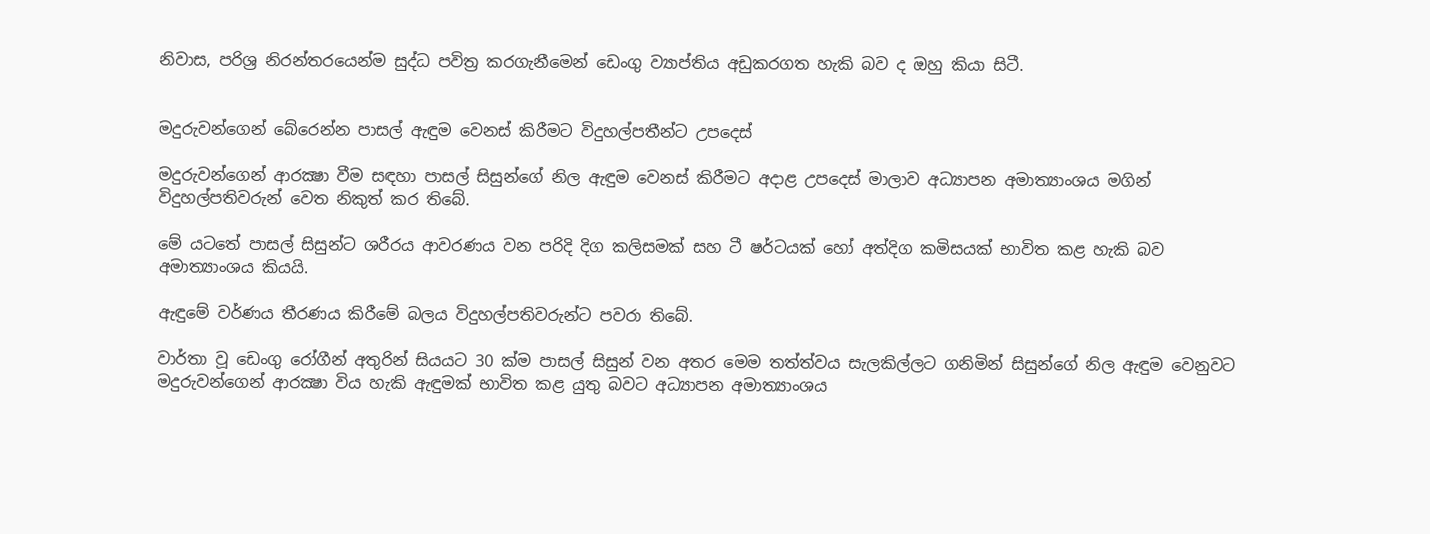නිවාස, පරිශ්‍ර නිරන්තරයෙන්ම සුද්ධ පවිත්‍ර කරගැනීමෙන් ඩෙංගු ව්‍යාප්තිය අඩුකරගත හැකි බව ද ඔහු කියා සිටී.


මදුරුවන්ගෙන් බේරෙන්න පාසල් ඇඳුම වෙනස්‌ කිරීමට විදුහල්පතීන්ට උපදෙස්‌

මදුරුවන්ගෙන් ආරක්‍ෂා වීම සඳහා පාසල් සිසුන්ගේ නිල ඇඳුම වෙනස්‌ කිරීමට අදාළ උපදෙස්‌ මාලාව අධ්‍යාපන අමාත්‍යාංශය මගින් විදුහල්පතිවරුන් වෙත නිකුත් කර තිබේ.

මේ යටතේ පාසල් සිසුන්ට ශරීරය ආවරණය වන පරිදි දිග කලිසමක්‌ සහ ටී ෂර්ටයක්‌ හෝ අත්දිග කමිසයක්‌ භාවිත කළ හැකි බව අමාත්‍යාංශය කියයි.

ඇඳුමේ වර්ණය තීරණය කිරීමේ බලය විදුහල්පතිවරුන්ට පවරා තිබේ.

වාර්තා වූ ඩෙංගු රෝගීන් අතුරින් සියයට 30 ක්‌ම පාසල් සිසුන් වන අතර මෙම තත්ත්වය සැලකිල්ලට ගනිමින් සිසුන්ගේ නිල ඇඳුම වෙනුවට මදුරුවන්ගෙන් ආරක්‍ෂා විය හැකි ඇඳුමක්‌ භාවිත කළ යුතු බවට අධ්‍යාපන අමාත්‍යාංශය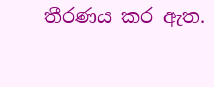තීරණය කර ඇත.